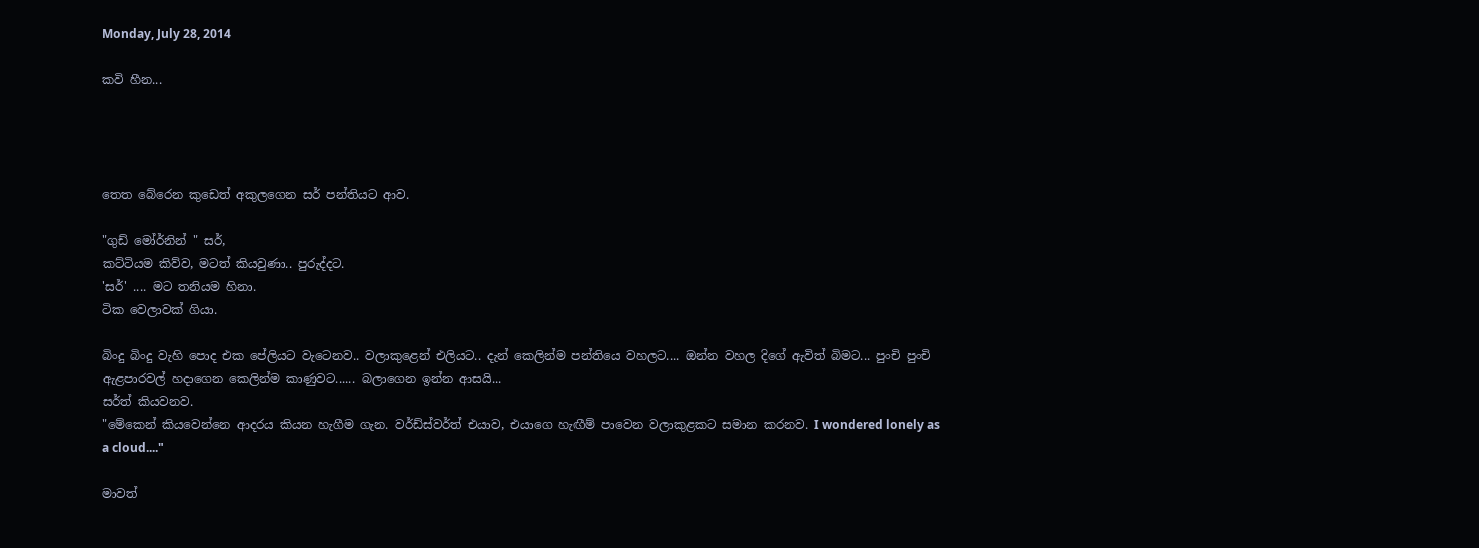Monday, July 28, 2014

කවි හීන...




තෙත බේරෙන කුඩෙත් අකුලගෙන සර් පන්තියට ආව.

"ගුඩ් මෝර්නින් " සර්,
කට්ටියම කිව්ව, මටත් කියවුණා.. පුරුද්දට.
'සර්' .... මට තනියම හිනා.
ටික වෙලාවක් ගියා.

බිංදු බිංදු වැහි පොද එක පේලියට වැටෙනව.. වලාකුළෙන් එලියට.. දැන් කෙලින්ම පන්තියෙ වහලට.... ඔන්න වහල දිගේ ඇවිත් බිමට... පුංචි පුංචි ඇළපාරවල් හදාගෙන කෙලින්ම කාණුවට...... බලාගෙන ඉන්න ආසයි...
සර්ත් කියවනව.
"මේකෙන් කියවෙන්නෙ ආදරය කියන හැගීම ගැන. වර්ඩ්ස්වර්ත් එයාව, එයාගෙ හැඟීම් පාවෙන වලාකුළකට සමාන කරනව. I wondered lonely as a cloud...."

මාවත්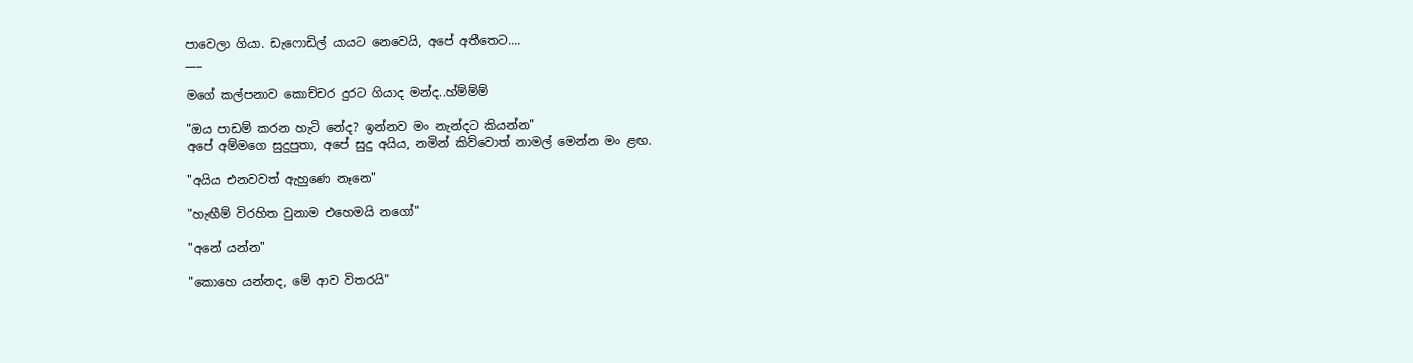පාවෙලා ගියා. ඩැෆොඩිල් යායට නෙවෙයි, අපේ අතීතෙට....
___

මගේ කල්පනාව කොච්චර දුරට ගියාද මන්ද..හ්ම්ම්ම්

"ඔය පාඩම් කරන හැටි නේද? ඉන්නව මං නැන්දට කියන්න"
අපේ අම්මගෙ සුදුපුතා, අපේ සුදු අයිය, නමින් කිව්වොත් නාමල් මෙන්න මං ළඟ.

"අයිය එනවවත් ඇහුණෙ නෑනෙ"

"හැඟීම් විරහිත වුනාම එහෙමයි නගෝ"

"අනේ යන්න"

"කොහෙ යන්නද, මේ ආව විතරයි"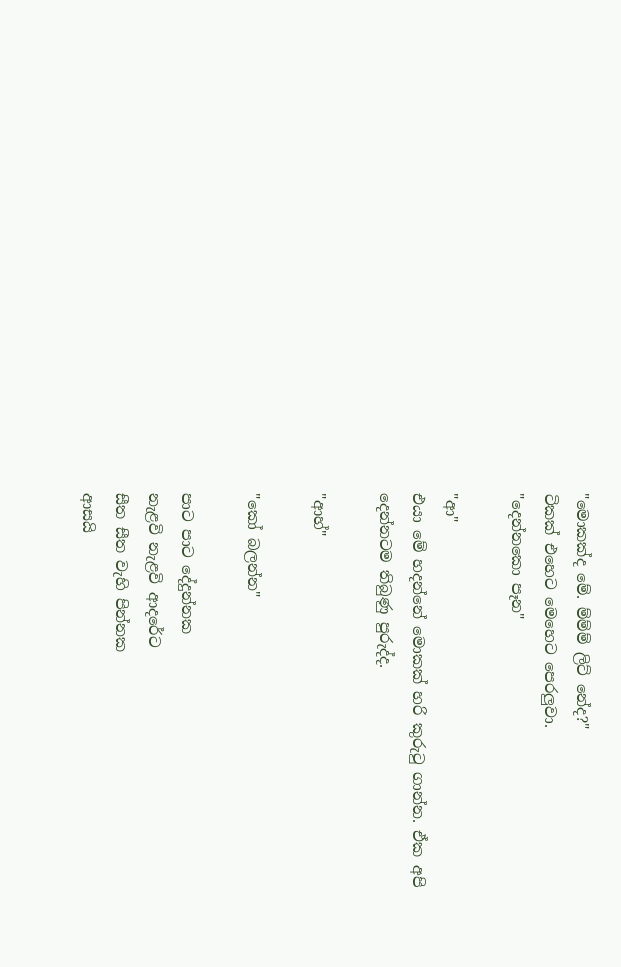"මොකක්ද මේ. ම්ම්ම් ලිට් නේද?"
ටිකක් එහෙට මෙහෙට පෙරලුවා.
"දෙන්නකො පෑන"

"ආ"
එයා මේ හදන්නේ මොකක් හරි කුරුටු ගාන්න. ඒක අපි දෙන්නටම තිබුණු පුරුද්ද.

"ආහ්"

"කෝ බලන්න"

පාට පාට දේදුන්නක
නැළවි නැළවි ආදරේට
සීත සීත වැහි පින්නක
ආසයි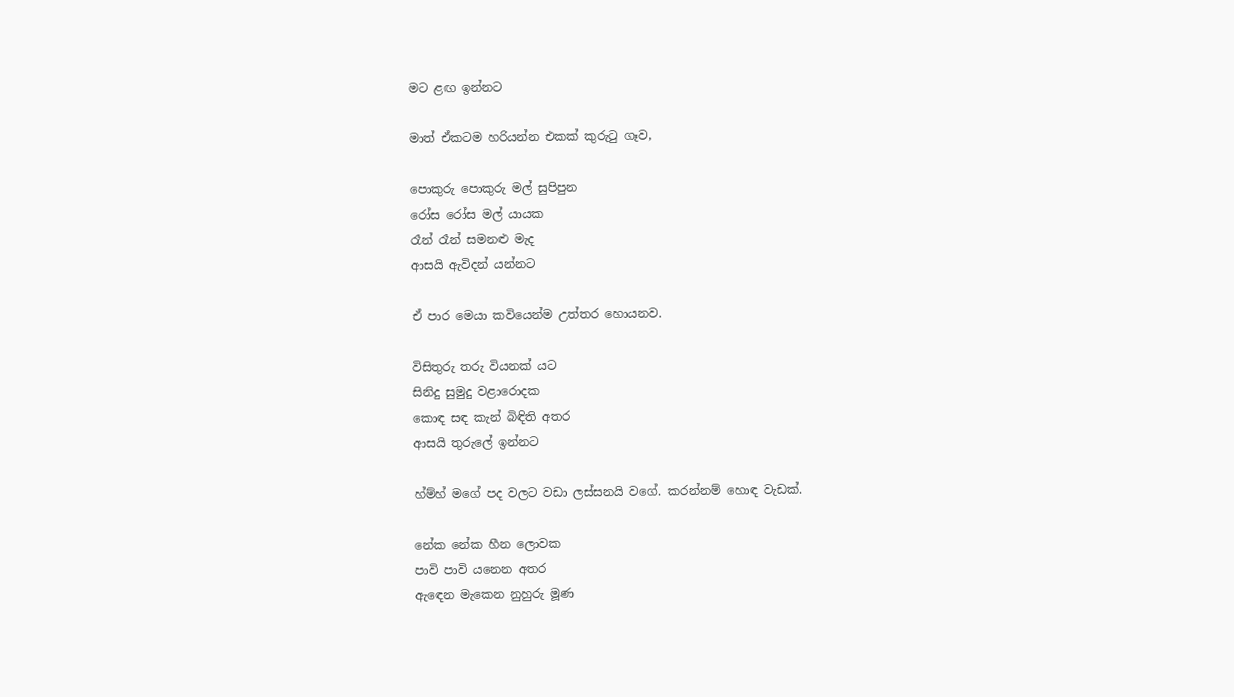මට ළඟ ඉන්නට

මාත් ඒකටම හරියන්න එකක් කුරුටු ගෑව,

පොකුරු පොකුරු මල් සුපිපුන
රෝස රෝස මල් යායක
රෑන් රෑන් සමනළු මැද
ආසයි ඇවිදන් යන්නට

ඒ පාර මෙයා කවියෙන්ම උත්තර හොයනව.

විසිතුරු තරු වියනක් යට
සිනිදු සුමුදු වළාරොදක
කොඳ සඳ කැන් බිඳිති අතර
ආසයි තුරුලේ ඉන්නට

හ්ම්හ් මගේ පද වලට වඩා ලස්සනයි වගේ. කරන්නම් හොඳ වැඩක්.

නේක නේක හීන ලොවක
පාවි පාවි යනෙන අතර
ඇඳෙන මැකෙන නුහුරු මූණ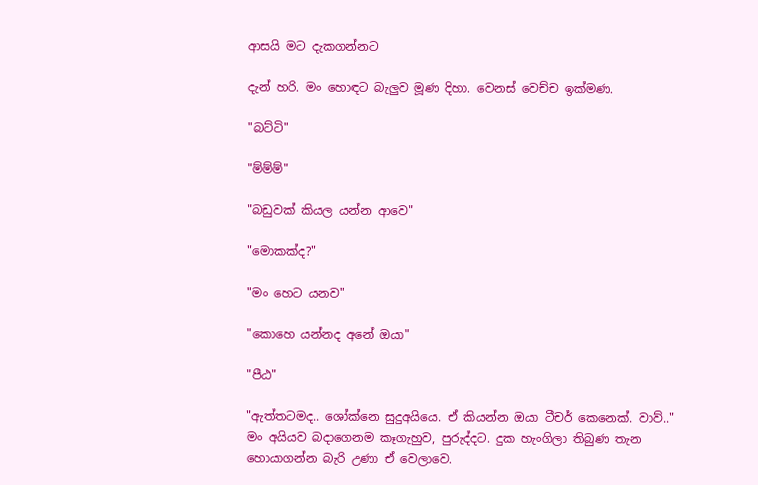ආසයි මට දැකගන්නට

දැන් හරි. මං හොඳට බැලුව මූණ දිහා. වෙනස් වෙච්ච ඉක්මණ.

"බට්ටි"

"ම්ම්ම්"

"බඩුවක් කියල යන්න ආවෙ"

"මොකක්ද?"

"මං හෙට යනව"

"කොහෙ යන්නද අනේ ඔයා"

"පීඨ"

"ඇත්තටමද.. ශෝක්නෙ සුදුඅයියෙ. ඒ කියන්න ඔයා ටීචර් කෙනෙක්. වාව්.."
මං අයියව බදාගෙනම කෑගැහුව, පුරුද්දට. දුක හැංගිලා තිබුණ තැන හොයාගන්න බැරි උණා ඒ වෙලාවෙ.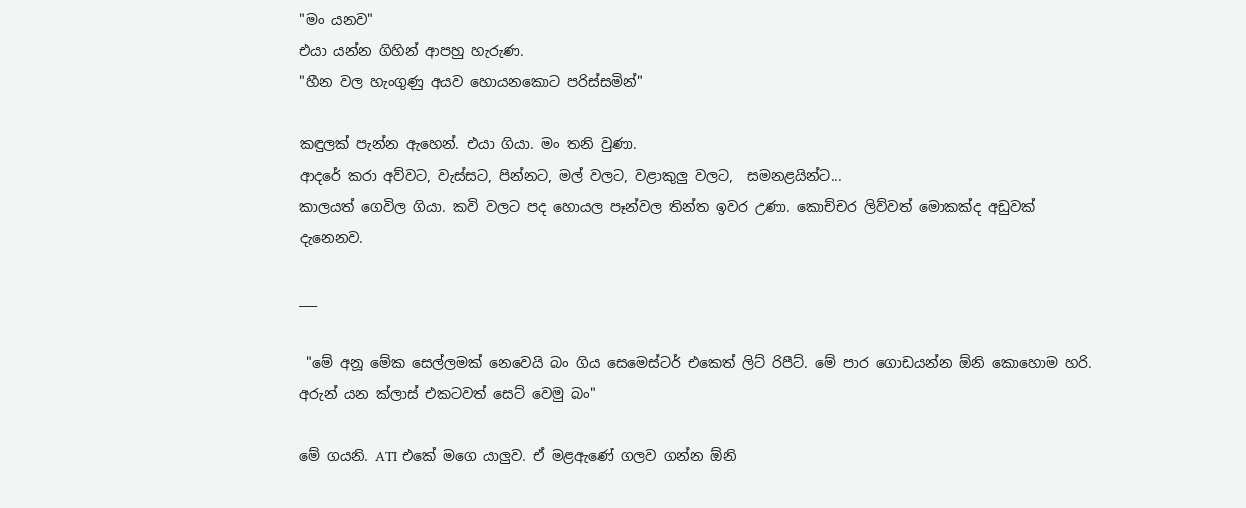"මං යනව"
එයා යන්න ගිහින් ආපහු හැරුණ.
"හීන වල හැංගුණු අයව හොයනකොට පරිස්සමින්"

කඳුලක් පැන්න ඇහෙන්. එයා ගියා. මං තනි වුණා.
ආදරේ කරා අව්වට, වැස්සට, පින්නට, මල් වලට, වළාකුලු වලට,  සමනළයින්ට...
කාලයත් ගෙවිල ගියා. කවි වලට පද හොයල පෑන්වල තින්ත ඉවර උණා. කොච්චර ලිව්වත් මොකක්ද අඩුවක් දැනෙනව.

___

 "මේ අනූ මේක සෙල්ලමක් නෙවෙයි බං ගිය සෙමෙස්ටර් එකෙත් ලිට් රිපීට්. මේ පාර ගොඩයන්න ඕනි කොහොම හරි. අරුන් යන ක්ලාස් එකටවත් සෙට් වෙමු බං"

මේ ගයනි. ATI එකේ මගෙ යාලුව. ඒ මළඇණේ ගලව ගන්න ඕනි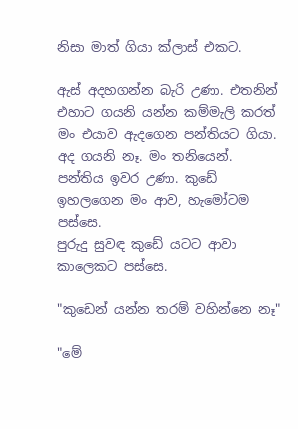නිසා මාත් ගියා ක්ලාස් එකට.

ඇස් අදහගන්න බැරි උණා. එතනින් එහාට ගයනි යන්න කම්මැලි කරත් මං එයාව ඇදගෙන පන්තියට ගියා. අද ගයනි නෑ. මං තනියෙන්. පන්තිය ඉවර උණා. කුඩේ ඉහලගෙන මං ආව, හැමෝටම පස්සෙ.
පුරුදු සුවඳ කුඩේ යටට ආවා කාලෙකට පස්සෙ.

"කුඩෙන් යන්න තරම් වහින්නෙ නෑ"

"මේ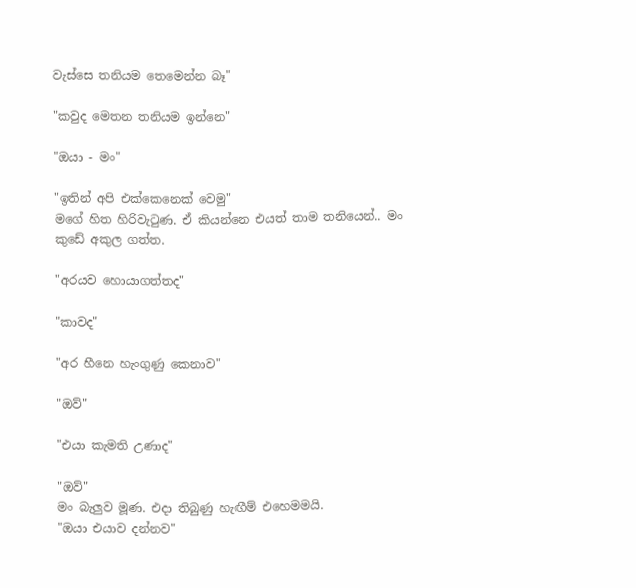වැස්සෙ තනියම තෙමෙන්න බෑ"

"කවුද මෙතන තනියම ඉන්නෙ"

"ඔයා - මං"

"ඉතින් අපි එක්කෙනෙක් වෙමු"
මගේ හිත හිරිවැටුණ. ඒ කියන්නෙ එයත් තාම තනියෙන්.. මං කුඩේ අකුල ගත්ත.

"අරයව හොයාගත්තද"

"කාවද"

"අර හීනෙ හැංගුණු කෙනාව"

"ඔව්"

"එයා කැමති උණාද"

"ඔව්"
මං බැලුව මූණ. එදා තිබුණු හැඟීම් එහෙමමයි.
"ඔයා එයාව දන්නව"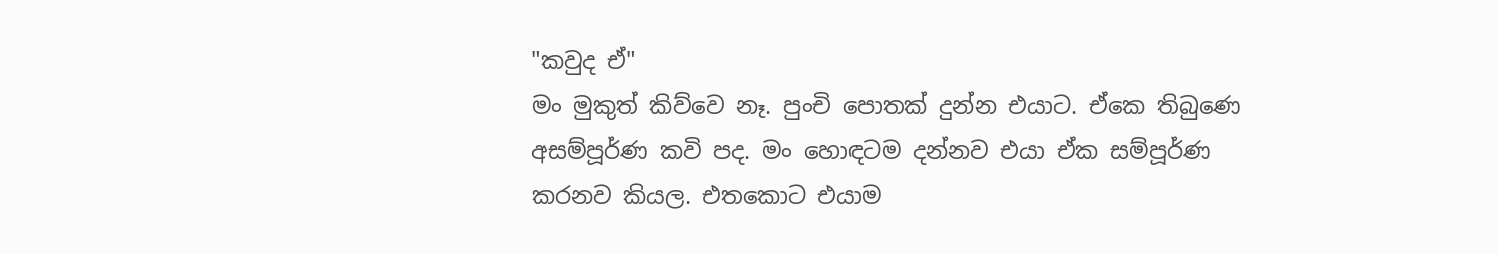"කවුද ඒ"
මං මුකුත් කිව්වෙ නෑ. පුංචි පොතක් දුන්න එයාට. ඒකෙ තිබුණෙ අසම්පූර්ණ කවි පද. මං හොඳටම දන්නව එයා ඒක සම්පූර්ණ කරනව කියල. එතකොට එයාම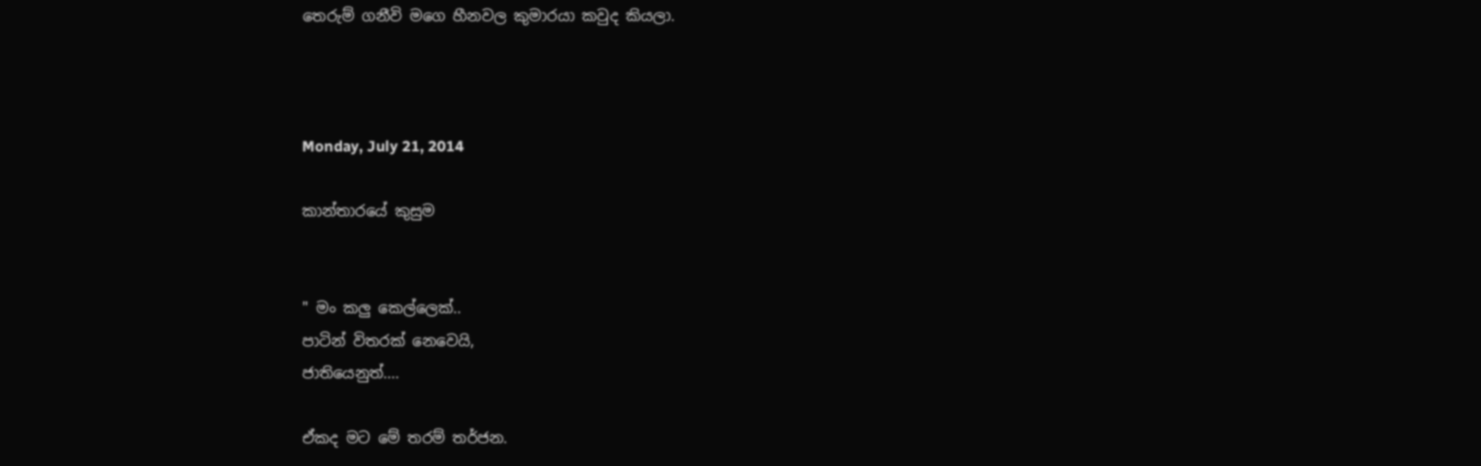තෙරුම් ගනීවි මගෙ හීනවල කුමාරයා කවුද කියලා.



Monday, July 21, 2014

කාන්තාරයේ කුසුම


" මං කලු කෙල්ලෙක්..
පාටින් විතරක් නෙවෙයි,
ජාතියෙනුත්....

ඒකද මට මේ තරම් තර්ජන.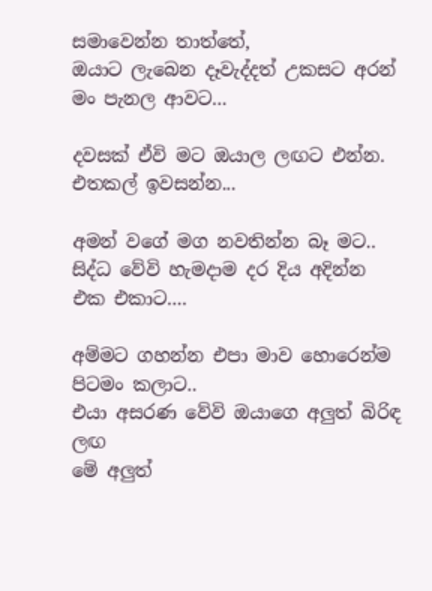සමාවෙන්න තාත්තේ,
ඔයාට ලැබෙන දෑවැද්දත් උකසට අරන්
මං පැනල ආවට...

දවසක් ඒවි මට ඔයාල ලඟට එන්න.
එතකල් ඉවසන්න...

අමන් වගේ මග නවතින්න බෑ මට..
සිද්ධ වේවි හැමදාම දර දිය අදින්න
එක එකාට....

අම්මට ගහන්න එපා මාව හොරෙන්ම
පිටමං කලාට..
එයා අසරණ වේවි ඔයාගෙ අලුත් බිරිඳ ලඟ
මේ අලුත්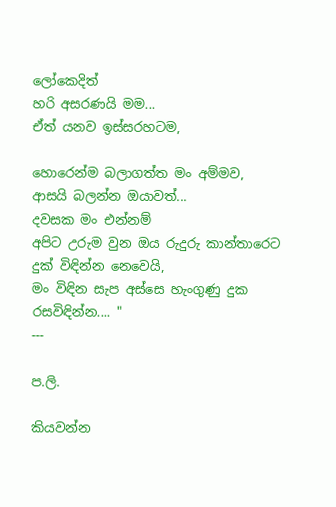ලෝකෙදිත්
හරි අසරණයි මම...
ඒත් යනව ඉස්සරහටම,

හොරෙන්ම බලාගත්ත මං අම්මව,
ආසයි බලන්න ඔයාවත්...
දවසක මං එන්නම්
අපිට උරුම වුන ඔය රුදුරු කාන්තාරෙට
දුක් විඳින්න නෙවෙයි,
මං විඳින සැප අස්සෙ හැංගුණු දුක රසවිඳින්න.... "
---

ප.ලි.

කියවන්න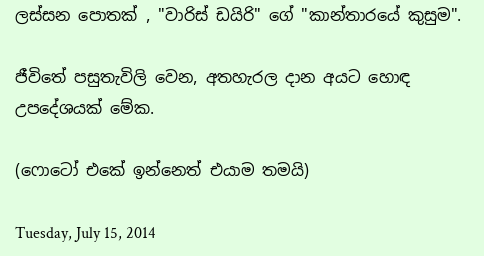ලස්සන පොතක් , "වාරිස් ඩයිරි" ගේ "කාන්තාරයේ කුසුම".

ජීවිතේ පසුතැවිලි වෙන, අතහැරල දාන අයට හොඳ උපදේශයක් මේක.

(ෆොටෝ එකේ ඉන්නෙත් එයාම තමයි)

Tuesday, July 15, 2014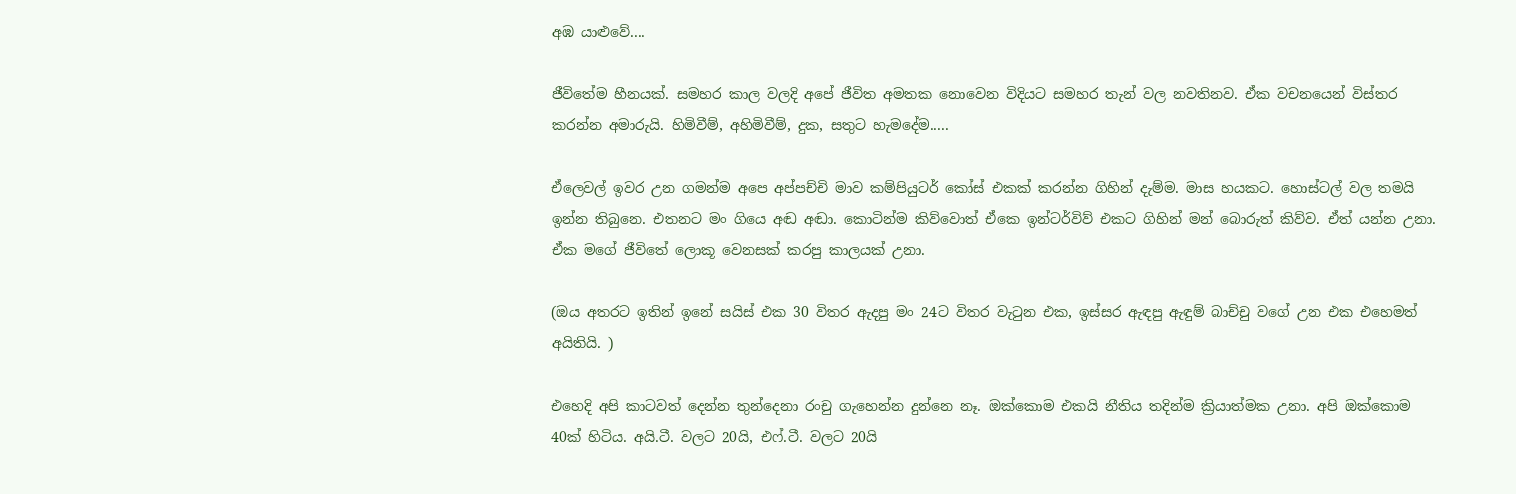අඹ යාළුවේ....

ජීවිතේම හීනයක්. සමහර කාල වලදි අපේ ජීවිත අමතක නොවෙන විදියට සමහර තැන් වල නවතිනව. ඒක වචනයෙන් විස්තර කරන්න අමාරුයි. හිමිවීම්, අහිමිවීම්, දුක, සතුට හැමදේම.....

ඒලෙවල් ඉවර උන ගමන්ම අපෙ අප්පච්චි මාව කම්පියුටර් කෝස් එකක් කරන්න ගිහින් දැම්ම. මාස හයකට. හොස්ටල් වල තමයි ඉන්න තිබුනෙ. එතනට මං ගියෙ අඬ අඬා. කොටින්ම කිව්වොත් ඒකෙ ඉන්ටර්විව් එකට ගිහින් මන් බොරුත් කිව්ව. ඒත් යන්න උනා. ඒක මගේ ජීවිතේ ලොකූ වෙනසක් කරපු කාලයක් උනා.

(ඔය අතරට ඉතින් ඉනේ සයිස් එක 30 විතර ඇදපු මං 24ට විතර වැටුන එක, ඉස්සර ඇඳපු ඇඳුම් බාච්චු වගේ උන එක එහෙමත් අයිතියි. )

එහෙදි අපි කාටවත් දෙන්න තුන්දෙනා රංචු ගැහෙන්න දුන්නෙ නෑ. ඔක්කොම එකයි නීතිය තදින්ම ක්‍රියාත්මක උනා. අපි ඔක්කොම 40ක් හිටිය. අයි.ටී. වලට 20යි, එෆ්.ටී. වලට 20යි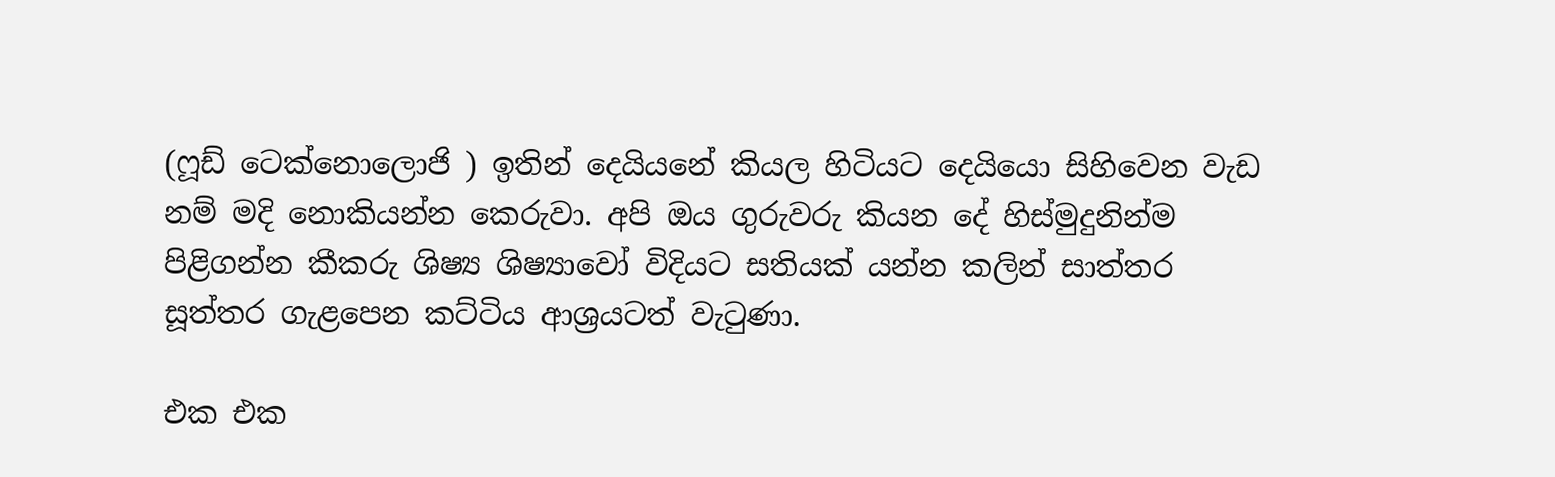(ෆූඩ් ටෙක්නොලොජි ) ඉතින් දෙයියනේ කියල හිටියට දෙයියො සිහිවෙන වැඩ නම් මදි නොකියන්න කෙරුවා. අපි ඔය ගුරුවරු කියන දේ හිස්මුදුනින්ම පිළිගන්න කීකරු ශිෂ්‍ය ශිෂ්‍යාවෝ විදියට සතියක් යන්න කලින් සාත්තර සූත්තර ගැළපෙන කට්ටිය ආශ්‍රයටත් වැටුණා.

එක එක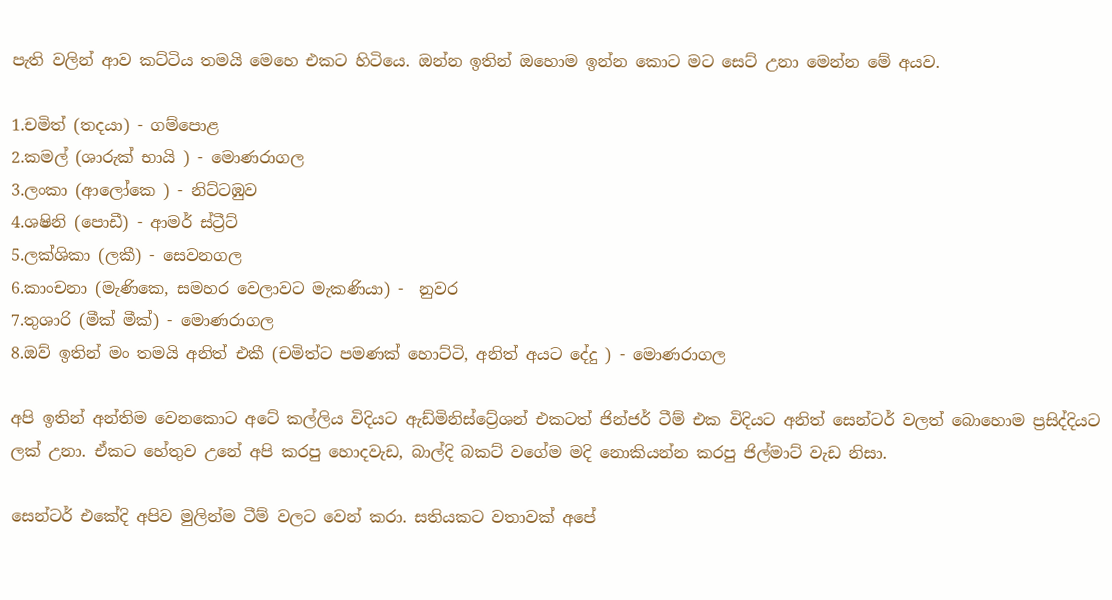පැති වලින් ආව කට්ටිය තමයි මෙහෙ එකට හිටියෙ. ඔන්න ඉතින් ඔහොම ඉන්න කොට මට සෙට් උනා මෙන්න මේ අයව.

1.චමිත් (තදයා) - ගම්පොළ
2.කමල් (ශාරුක් භායි ) - මොණරාගල
3.ලංකා (ආලෝකෙ ) - නිට්ටඹුව
4.ශෂිනි (පොඩී) - ආමර් ස්ට්‍රීට්
5.ලක්ශිකා (ලකී) - සෙවනගල
6.කාංචනා (මැණිකෙ, සමහර වෙලාවට මැකණියා) -  නුවර
7.තුශාරි (මීක් මීක්) - මොණරාගල
8.ඔව් ඉතින් මං තමයි අනිත් එකී (චමිත්ට පමණක් හොට්ටි, අනිත් අයට දේදු ) - මොණරාගල

අපි ඉතින් අන්තිම වෙනකොට අටේ කල්ලිය විදියට ඇඩ්මිනිස්ට්‍රේශන් එකටත් ජින්ජර් ටීම් එක විදියට අනිත් සෙන්ටර් වලත් බොහොම ප්‍රසිද්දියට ලක් උනා. ඒකට හේතුව උනේ අපි කරපු හොදවැඩ, බාල්දි බකට් වගේම මදි නොකියන්න කරපු ජිල්මාට් වැඩ නිසා.

සෙන්ටර් එකේදි අපිව මුලින්ම ටීම් වලට වෙන් කරා. සතියකට වතාවක් අපේ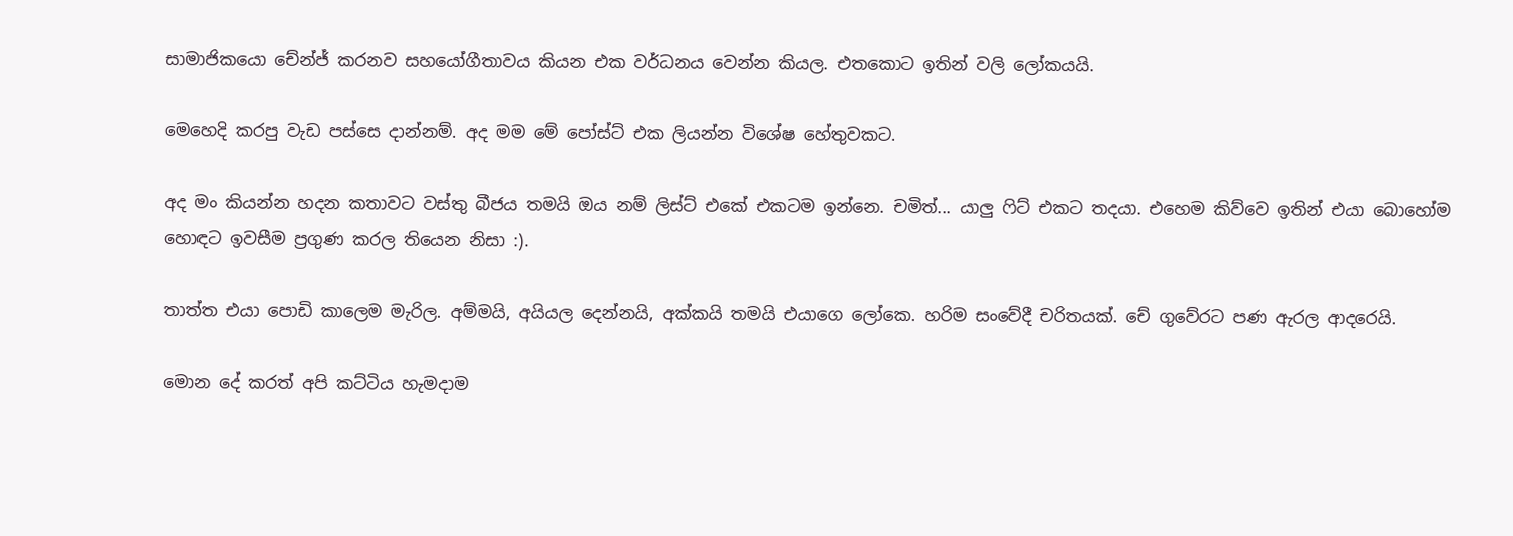සාමාජිකයො චේන්ජ් කරනව සහයෝගීතාවය කියන එක වර්ධනය වෙන්න කියල. එතකොට ඉතින් වලි ලෝකයයි.

මෙහෙදි කරපු වැඩ පස්සෙ දාන්නම්. අද මම මේ පෝස්ට් එක ලියන්න විශේෂ හේතුවකට.

අද මං කියන්න හදන කතාවට වස්තු බීජය තමයි ඔය නම් ලිස්ට් එකේ එකටම ඉන්නෙ. චමිත්... යාලු ෆිට් එකට තදයා. එහෙම කිව්වෙ ඉතින් එයා බොහෝම හොඳට ඉවසීම ප්‍රගුණ කරල තියෙන නිසා :).

තාත්ත එයා පොඩි කාලෙම මැරිල. අම්මයි, අයියල දෙන්නයි, අක්කයි තමයි එයාගෙ ලෝකෙ. හරිම සංවේදී චරිතයක්. චේ ගුවේරට පණ ඇරල ආදරෙයි.

මොන දේ කරත් අපි කට්ටිය හැමදාම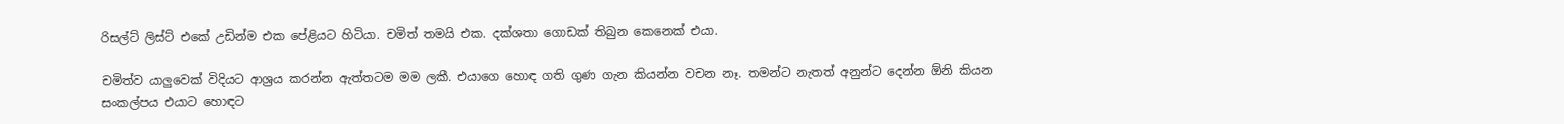රිසල්ට් ලිස්ට් එකේ උඩින්ම එක පේළියට හිටියා. චමිත් තමයි එක. දක්ශතා ගොඩක් තිබුන කෙනෙක් එයා.

චමිත්ව යාලුවෙක් විදියට ආශ්‍රය කරන්න ඇත්තටම මම ලකී. එයාගෙ හොඳ ගති ගුණ ගැන කියන්න වචන නෑ. තමන්ට නැතත් අනුන්ට දෙන්න ඕනි කියන සංකල්පය එයාට හොඳට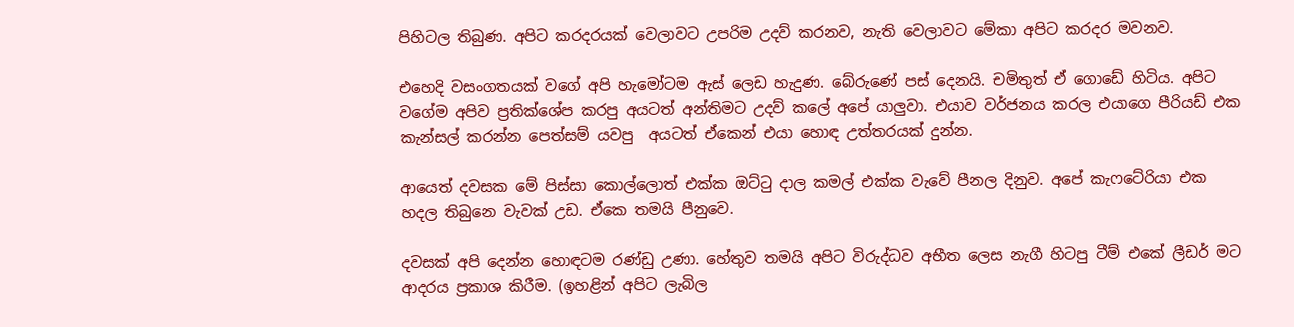පිහිටල තිබුණ. අපිට කරදරයක් වෙලාවට උපරිම උදව් කරනව, නැති වෙලාවට මේකා අපිට කරදර මවනව.

එහෙදි වසංගතයක් වගේ අපි හැමෝටම ඇස් ලෙඩ හැදුණ. බේරුණේ පස් දෙනයි. චමිතුත් ඒ ගොඩේ හිටිය. අපිට වගේම අපිව ප්‍රතික්ශේප කරපු අයටත් අන්තිමට උදව් කලේ අපේ යාලුවා. එයාව වර්ජනය කරල එයාගෙ පීරියඩ් එක කැන්සල් කරන්න පෙත්සම් යවපු  අයටත් ඒකෙන් එයා හොඳ උත්තරයක් දුන්න.

ආයෙත් දවසක මේ පිස්සා කොල්ලොත් එක්ක ඔට්ටු දාල කමල් එක්ක වැවේ පීනල දිනුව. අපේ කැෆටේරියා එක හදල තිබුනෙ වැවක් උඩ. ඒකෙ තමයි පීනුවෙ.

දවසක් අපි දෙන්න හොඳටම රණ්ඩු උණා. හේතුව තමයි අපිට විරුද්ධව අභීත ලෙස නැගී හිටපු ටීම් එකේ ලීඩර් මට ආදරය ප්‍රකාශ කිරීම. (ඉහළින් අපිට ලැබිල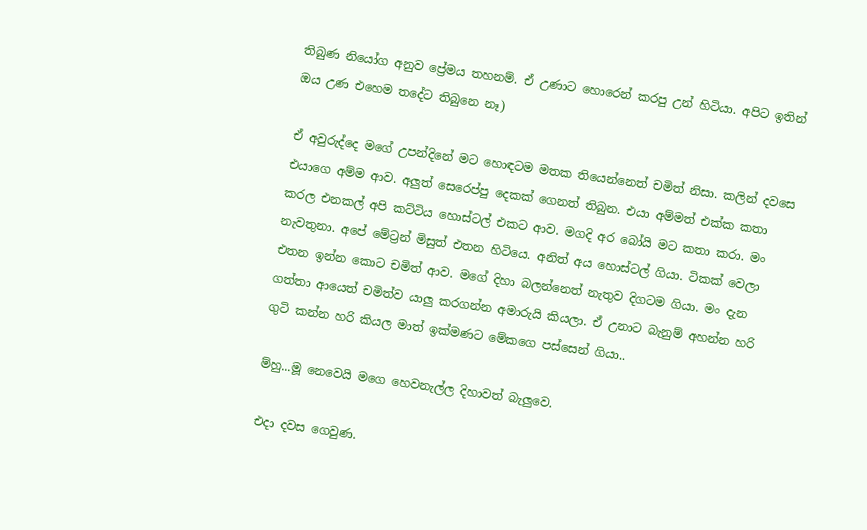තිබුණ නියෝග අනුව ප්‍රේමය තහනම්. ඒ උණාට හොරෙන් කරපු උන් හිටියා. අපිට ඉතින් ඔය උණ එහෙම තදේට තිබුනෙ නෑ)

ඒ අවුරුද්දෙ මගේ උපන්දිනේ මට හොඳටම මතක තියෙන්නෙත් චමිත් නිසා. කලින් දවසෙ එයාගෙ අම්ම ආව. අලුත් සෙරෙප්පු දෙකක් ගෙනත් තිබුන. එයා අම්මත් එක්ක කතා කරල එනකල් අපි කට්ටිය හොස්ටල් එකට ආව. මගදි අර බෝයි මට කතා කරා. මං නැවතුනා. අපේ මේට්‍රන් මිසුත් එතන හිටියෙ. අනිත් අය හොස්ටල් ගියා. ටිකක් වෙලා එතන ඉන්න කොට චමිත් ආව. මගේ දිහා බලන්නෙත් නැතුව දිගටම ගියා. මං දැන ගත්තා ආයෙත් චමිත්ව යාලු කරගන්න අමාරුයි කියලා. ඒ උනාට බැනුම් අහන්න හරි ගුටි කන්න හරි කියල මාත් ඉක්මණට මේකගෙ පස්සෙන් ගියා..

ම්හු...මූ නෙවෙයි මගෙ හෙවනැල්ල දිහාවත් බැලුවෙ.

එදා දවස ගෙවුණ.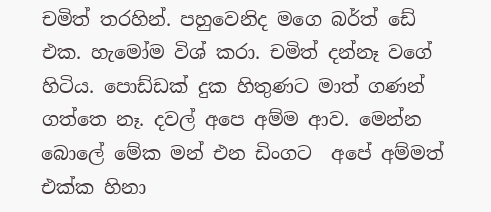චමිත් තරහින්. පහුවෙනිද මගෙ බර්ත් ඩේ එක. හැමෝම විශ් කරා. චමිත් දන්නෑ වගේ හිටිය. පොඩ්ඩක් දුක හිතුණට මාත් ගණන් ගත්තෙ නෑ. දවල් අපෙ අම්ම ආව. මෙන්න බොලේ මේක මන් එන ඩිංගට  අපේ අම්මත් එක්ක හිනා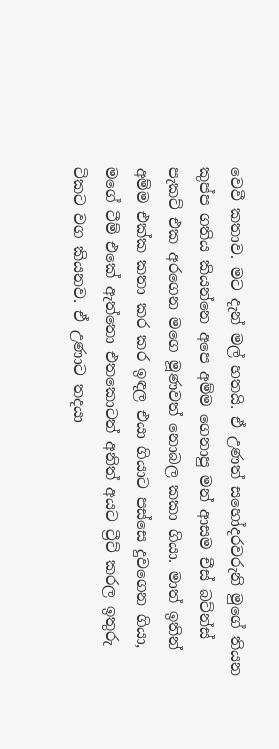වෙවී කතාව. මට දැන් මල් හතයි. ඒ උණත් සහෝදරවරුනි මුගේ තියන කුප්ප ගතිය කියන්නෙ අපෙ අම්ම ගෙනාපු මන් ආසම චීස් බට්න්ස් පැකට් එක අරගෙන මගෙ මූණවත් නොබල කකා ගියා. මාත් ඉතින් අම්ම එක්ක කතා කර කර ඉඳල එයා ගියාට පස්සෙ දුවගෙන ගියා, මගේ ටීම් එකේ ඇත්තො එතකොටත් අනිත් අයට ට්‍රීට් කරල ඉතුරු ටිකට වග කියනව. ඒ උණාට තදයා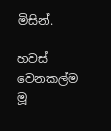මිසින්.

හවස් වෙනකල්ම මූ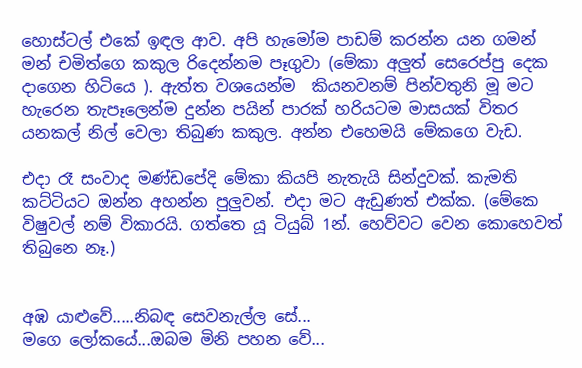හොස්ටල් එකේ ඉඳල ආව. අපි හැමෝම පාඩම් කරන්න යන ගමන් මන් චමිත්ගෙ කකුල රිදෙන්නම පෑගුවා (මේකා අලුත් සෙරෙප්පු දෙක දාගෙන හිටියෙ ). ඇත්ත වශයෙන්ම  කියනවනම් පින්වතුනි මූ මට හැරෙන තැපෑලෙන්ම දුන්න පයින් පාරක් හරියටම මාසයක් විතර යනකල් නිල් වෙලා තිබුණ කකුල. අන්න එහෙමයි මේකගෙ වැඩ.

එදා රෑ සංවාද මණ්ඩපේදි මේකා කියපි නැතැයි සින්දුවක්. කැමති කට්ටියට ඔන්න අහන්න පුලුවන්. එදා මට ඇඩුණත් එක්ක. (මේකෙ විෂුවල් නම් විකාරයි. ගත්තෙ යූ ටියුබ් 1න්. හෙව්වට වෙන කොහෙවත් තිබුනෙ නෑ.)


අඹ යාළුවේ.....නිබඳ සෙවනැල්ල සේ...
මගෙ ලෝකයේ...ඔබම මිනි පහන වේ...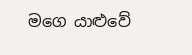මගෙ යාළුවේ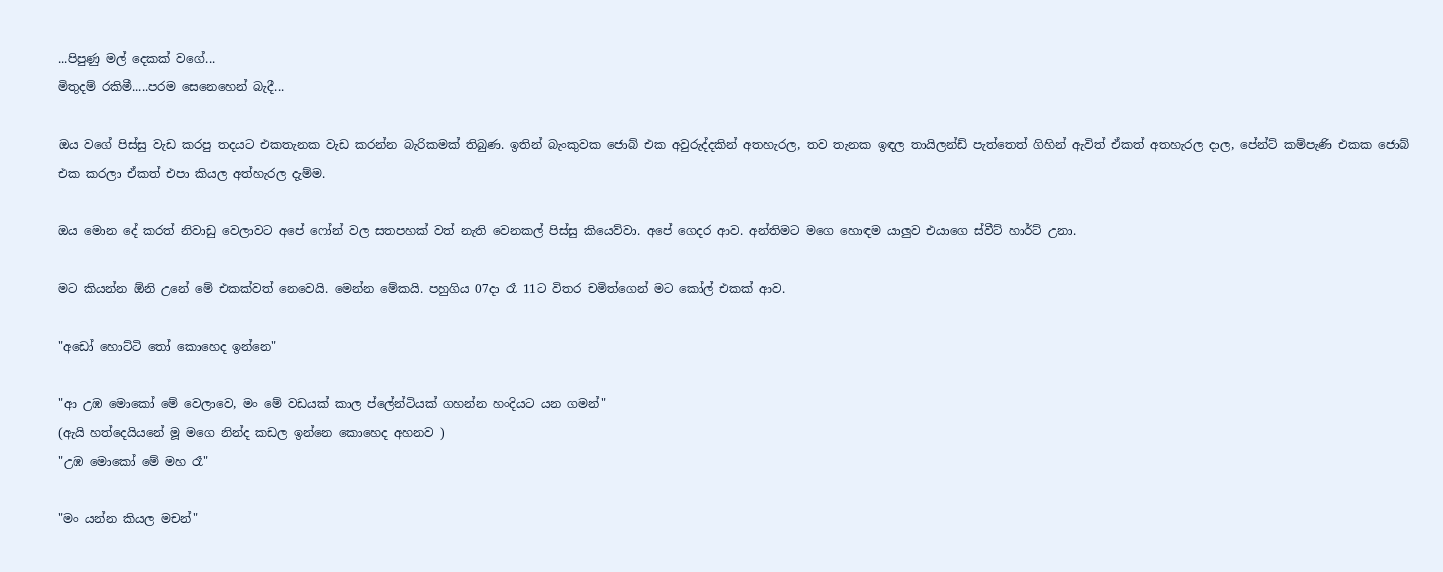...පිපුණු මල් දෙකක් වගේ...
මිතුදම් රකිමී.....පරම සෙනෙහෙන් බැදී...

ඔය වගේ පිස්සු වැඩ කරපු තදයට එකතැනක වැඩ කරන්න බැරිකමක් තිබුණ. ඉතින් බැංකුවක ජොබ් එක අවුරුද්දකින් අතහැරල, තව තැනක ඉඳල තායිලන්ඩ් පැත්තෙත් ගිහින් ඇවිත් ඒකත් අතහැරල දාල, පේන්ට් කම්පැණි එකක ජොබ් එක කරලා ඒකත් එපා කියල අත්හැරල දැම්ම.

ඔය මොන දේ කරත් නිවාඩු වෙලාවට අපේ ෆෝන් වල සතපහක් වත් නැති වෙනකල් පිස්සු කියෙව්වා. අපේ ගෙදර ආව. අන්තිමට මගෙ හොඳම යාලුව එයාගෙ ස්වීට් හාර්ට් උනා.

මට කියන්න ඕනි උනේ මේ එකක්වත් නෙවෙයි. මෙන්න මේකයි. පහුගිය 07දා රෑ 11ට විතර චමිත්ගෙන් මට කෝල් එකක් ආව.

"අඩෝ හොට්ටි තෝ කොහෙද ඉන්නෙ"

"ආ උඹ මොකෝ මේ වෙලාවෙ, මං මේ වඩයක් කාල ප්ලේන්ටියක් ගහන්න හංදියට යන ගමන්"
(ඇයි හත්දෙයියනේ මූ මගෙ නින්ද කඩල ඉන්නෙ කොහෙද අහනව )
"උඹ මොකෝ මේ මහ රෑ"

"මං යන්න කියල මචන්"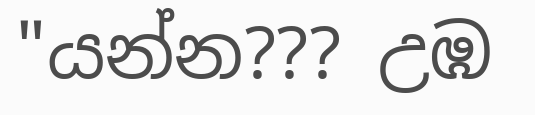"යන්න??? උඹ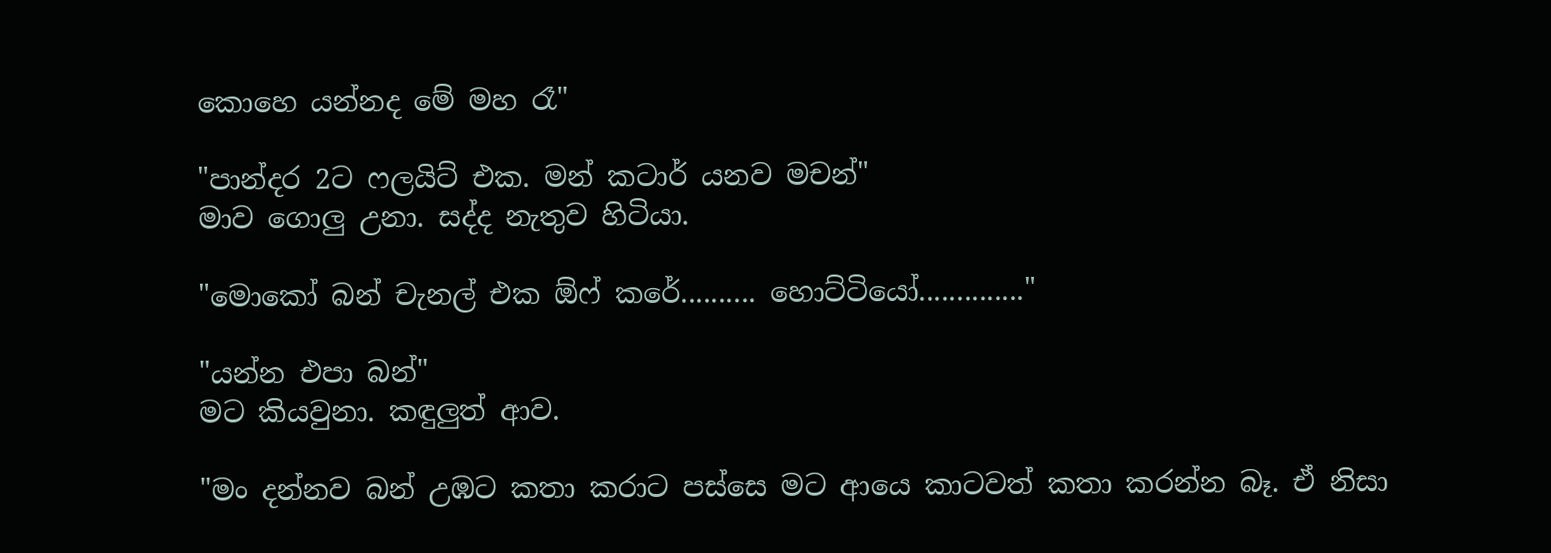කොහෙ යන්නද මේ මහ රෑ"

"පාන්දර 2ට ෆලයිට් එක. මන් කටාර් යනව මචන්"
මාව ගොලු උනා. සද්ද නැතුව හිටියා.

"මොකෝ බන් චැනල් එක ඕෆ් කරේ.......... හොට්ටියෝ.............."

"යන්න එපා බන්"
මට කියවුනා. කඳුලුත් ආව.

"මං දන්නව බන් උඹට කතා කරාට පස්සෙ මට ආයෙ කාටවත් කතා කරන්න බෑ. ඒ නිසා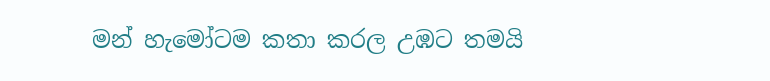මන් හැමෝටම කතා කරල උඹට තමයි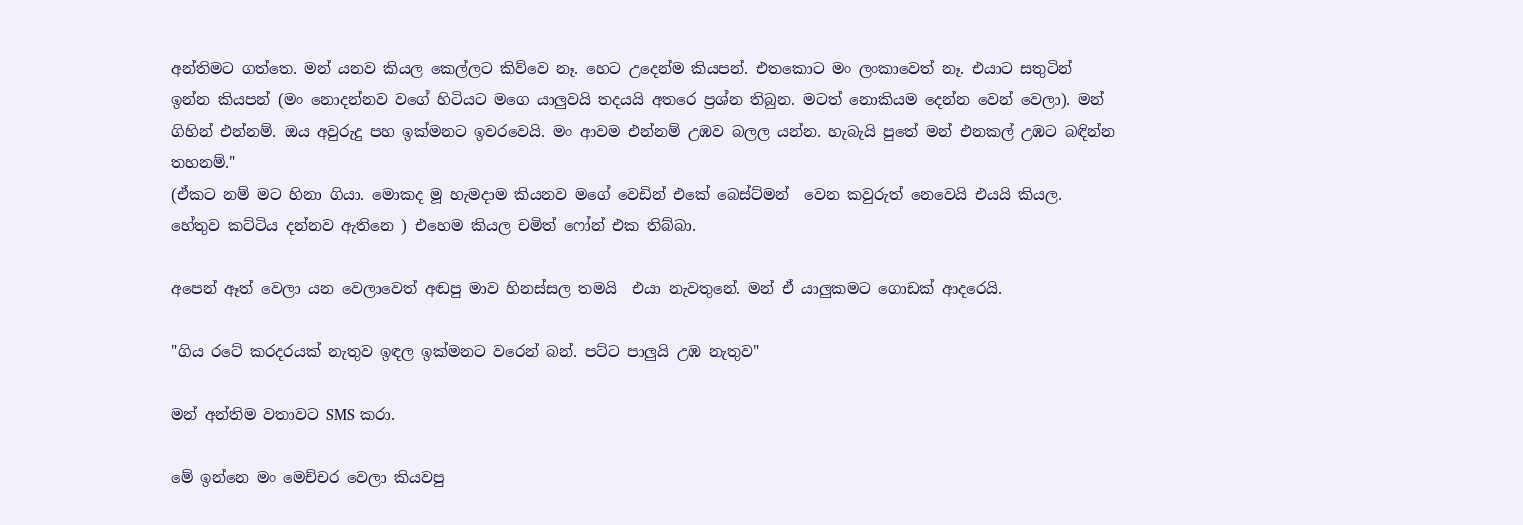අන්තිමට ගත්තෙ. මන් යනව කියල කෙල්ලට කිව්වෙ නෑ. හෙට උදෙන්ම කියපන්. එතකොට මං ලංකාවෙත් නෑ. එයාට සතුටින් ඉන්න කියපන් (මං නොදන්නව වගේ හිටියට මගෙ යාලුවයි තදයයි අතරෙ ප්‍රශ්න තිබුන. මටත් නොකියම දෙන්න වෙන් වෙලා). මන් ගිහින් එන්නම්. ඔය අවුරුදු පහ ඉක්මනට ඉවරවෙයි. මං ආවම එන්නම් උඹව බලල යන්න. හැබැයි පුතේ මන් එනකල් උඹට බඳින්න තහනම්."
(ඒකට නම් මට හිනා ගියා. මොකද මූ හැමදාම කියනව මගේ වෙඩින් එකේ බෙස්ට්මන්  වෙන කවුරුත් නෙවෙයි එයයි කියල. හේතුව කට්ටිය දන්නව ඇතිනෙ ) එහෙම කියල චමිත් ෆෝන් එක තිබ්බා.

අපෙන් ඈත් වෙලා යන වෙලාවෙත් අඬපු මාව හිනස්සල තමයි  එයා නැවතුනේ. මන් ඒ යාලුකමට ගොඩක් ආදරෙයි.

"ගිය රටේ කරදරයක් නැතුව ඉඳල ඉක්මනට වරෙන් බන්. පට්ට පාලුයි උඹ නැතුව"

මන් අන්තිම වතාවට SMS කරා.

මේ ඉන්නෙ මං මෙච්චර වෙලා කියවපු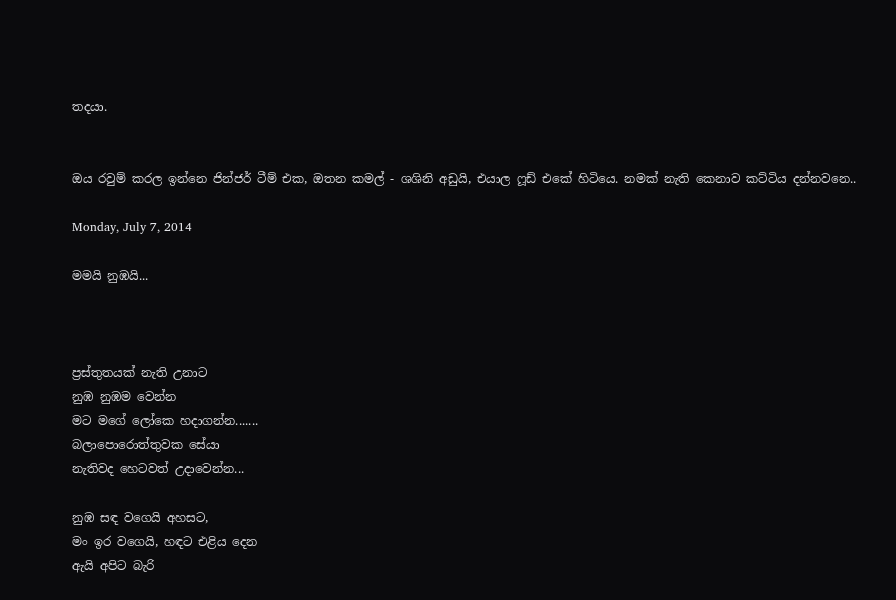තදයා.


ඔය රවුම් කරල ඉන්නෙ ජින්ජර් ටීම් එක, ඔතන කමල් - ශශිනි අඩුයි, එයාල ෆූඩ් එකේ හිටියෙ. නමක් නැති කෙනාව කට්ටිය දන්නවනෙ..

Monday, July 7, 2014

මමයි නුඹයි...



ප්‍රස්තුතයක් නැති උනාට
නුඹ නුඹම වෙන්න
මට මගේ ලෝකෙ හදාගන්න.......
බලාපොරොත්තුවක සේයා
නැතිවද හෙටවත් උදාවෙන්න...

නුඹ සඳ වගෙයි අහසට,
මං ඉර වගෙයි, හඳට එළිය දෙන
ඇයි අපිට බැරි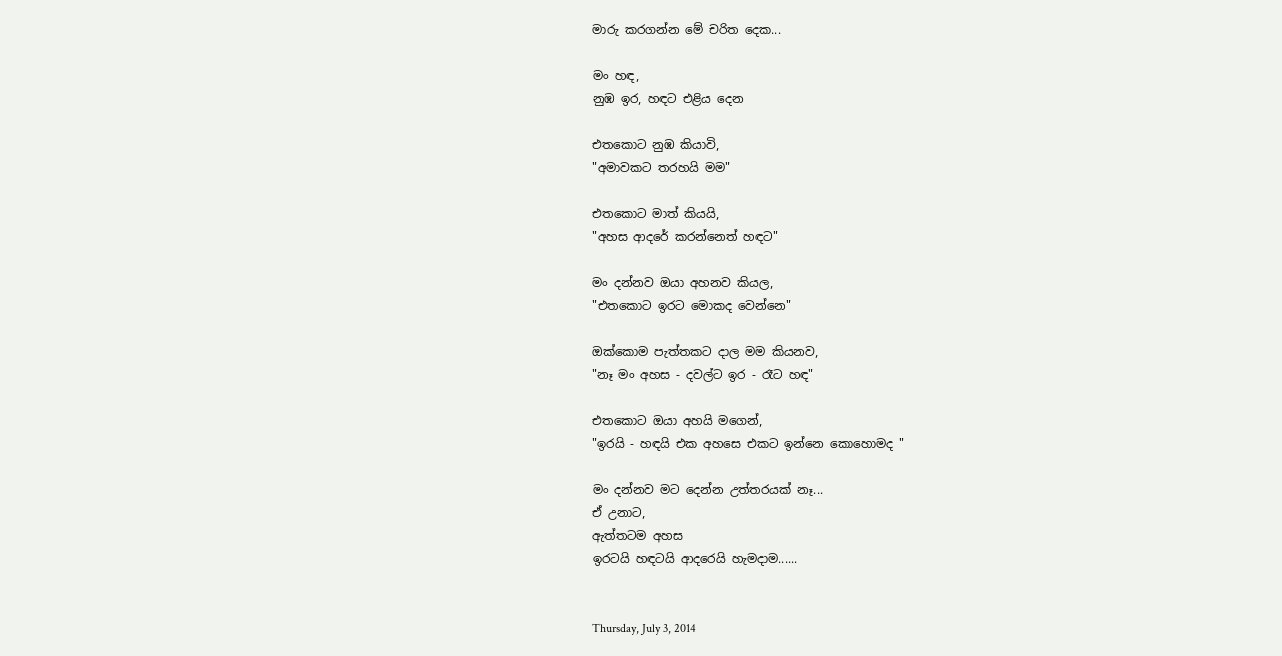මාරු කරගන්න මේ චරිත දෙක...

මං හඳ,
නුඹ ඉර, හඳට එළිය දෙන

එතකොට නුඹ කියාවි,
"අමාවකට තරහයි මම"

එතකොට මාත් කියයි,
"අහස ආදරේ කරන්නෙත් හඳට"

මං දන්නව ඔයා අහනව කියල,
"එතකොට ඉරට මොකද වෙන්නෙ"

ඔක්කොම පැත්තකට දාල මම කියනව,
"නෑ මං අහස - දවල්ට ඉර - රෑට හඳ"

එතකොට ඔයා අහයි මගෙන්,
"ඉරයි - හඳයි එක අහසෙ එකට ඉන්නෙ කොහොමද "

මං දන්නව මට දෙන්න උත්තරයක් නෑ...
ඒ උනාට,
ඇත්තටම අහස
ඉරටයි හඳටයි ආදරෙයි හැමදාම......


Thursday, July 3, 2014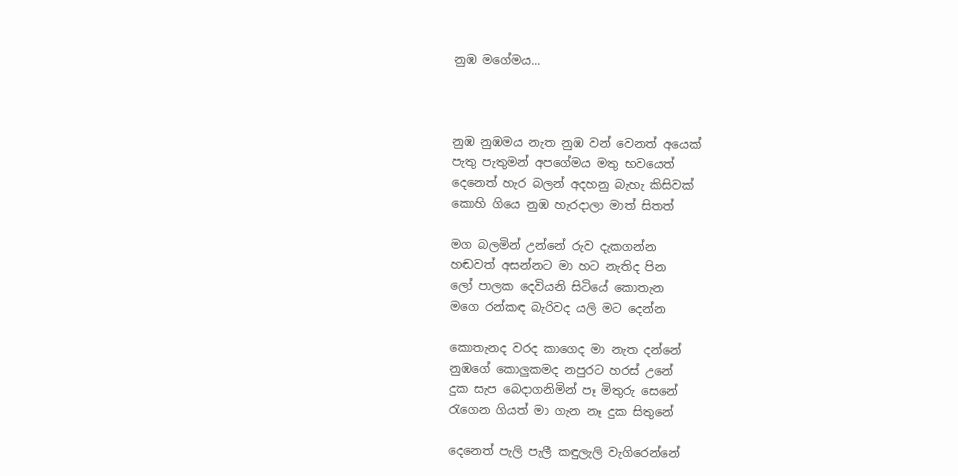නුඹ මගේමය...



නුඹ නුඹමය නැත නුඹ වන් වෙනත් අයෙක්
පැතු පැතුමන් අපගේමය මතු භවයෙත්
දෙනෙත් හැර බලන් අදහනු බැහැ කිසිවක්
කොහි ගියෙ නුඹ හැරදාලා මාත් සිතත්

මග බලමින් උන්නේ රුව දැකගන්න
හඬවත් අසන්නට මා හට නැතිද පින
ලෝ පාලක දෙවියනි සිටියේ කොතැන
මගෙ රන්කඳ බැරිවද යලි මට දෙන්න

කොතැනද වරද කාගෙද මා නැත දන්නේ
නුඹගේ කොලුකමද නපුරට හරස් උනේ
දුක සැප බෙදාගනිමින් පෑ මිතුරු සෙනේ
රැගෙන ගියත් මා ගැන නෑ දුක සිතුනේ

දෙනෙත් පැලි පැලී කඳුලැලි වැගිරෙන්නේ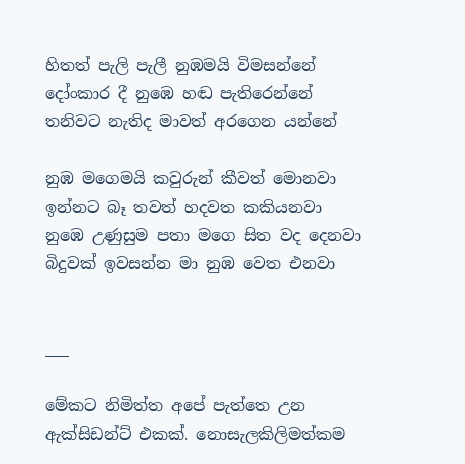හිතත් පැලි පැලී නුඹමයි විමසන්නේ
දෝංකාර දී නුඹෙ හඬ පැතිරෙන්නේ
තනිවට නැතිද මාවත් අරගෙන යන්නේ

නුඹ මගෙමයි කවුරුන් කීවත් මොනවා
ඉන්නට බෑ තවත් හදවත කකියනවා
නුඹෙ උණුසුම පතා මගෙ සිත වද දෙනවා
බිදුවක් ඉවසන්න මා නුඹ වෙත එනවා


___

මේකට නිමිත්ත අපේ පැත්තෙ උන ඇක්සිඩන්ට් එකක්. නොසැලකිලිමත්කම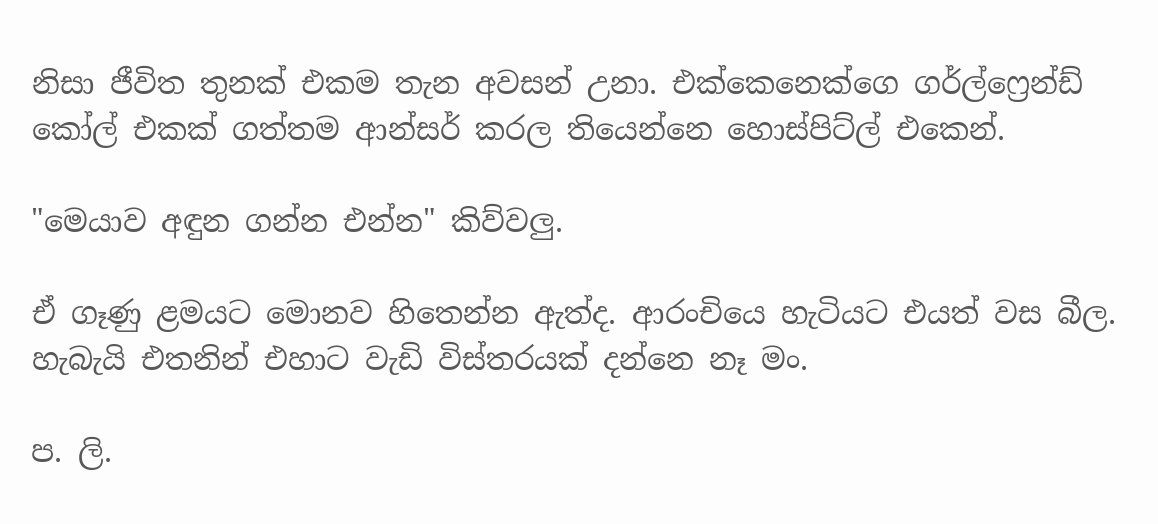නිසා ජීවිත තුනක් එකම තැන අවසන් උනා. එක්කෙනෙක්ගෙ ගර්ල්ෆ්‍රෙන්ඩ් කෝල් එකක් ගත්තම ආන්සර් කරල තියෙන්නෙ හොස්පිට්ල් එකෙන්.

"මෙයාව අඳුන ගන්න එන්න" කිව්වලු.

ඒ ගෑණු ළමයට මොනව හිතෙන්න ඇත්ද. ආරංචියෙ හැටියට එයත් වස බීල. හැබැයි එතනින් එහාට වැඩි විස්තරයක් දන්නෙ නෑ මං.

ප. ලි.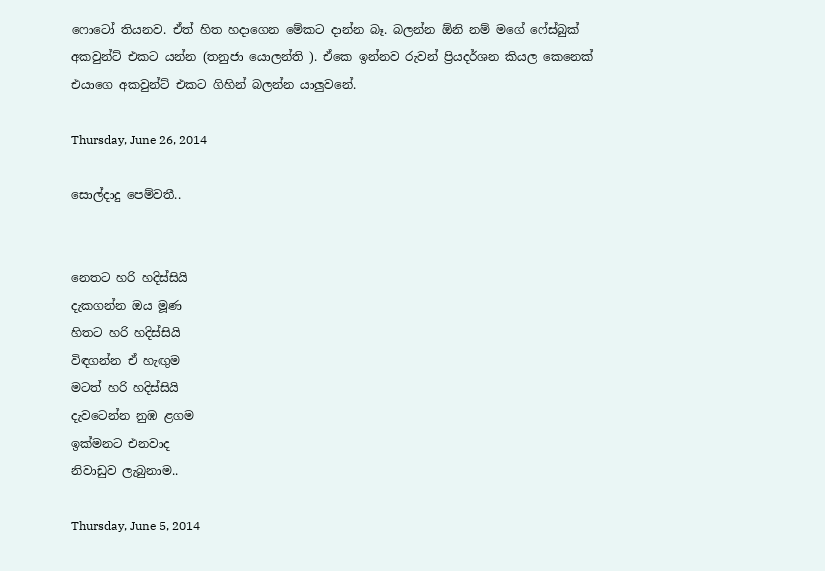ෆොටෝ තියනව. ඒත් හිත හදාගෙන මේකට දාන්න බෑ. බලන්න ඕනි නම් මගේ ෆේස්බුක් අකවුන්ට් එකට යන්න (තනුජා යොලන්ති ). ඒකෙ ඉන්නව රුවන් ප්‍රියදර්ශන කියල කෙනෙක් එයාගෙ අකවුන්ට් එකට ගිහින් බලන්න යාලුවනේ.

Thursday, June 26, 2014

සොල්දාදු පෙම්වතී..


නෙතට හරි හදිස්සියි
දැකගන්න ඔය මූණ
හිතට හරි හදිස්සියි
විඳගන්න ඒ හැඟුම
මටත් හරි හදිස්සියි
දැවටෙන්න නුඹ ළගම
ඉක්මනට එනවාද
නිවාඩුව ලැබුනාම..

Thursday, June 5, 2014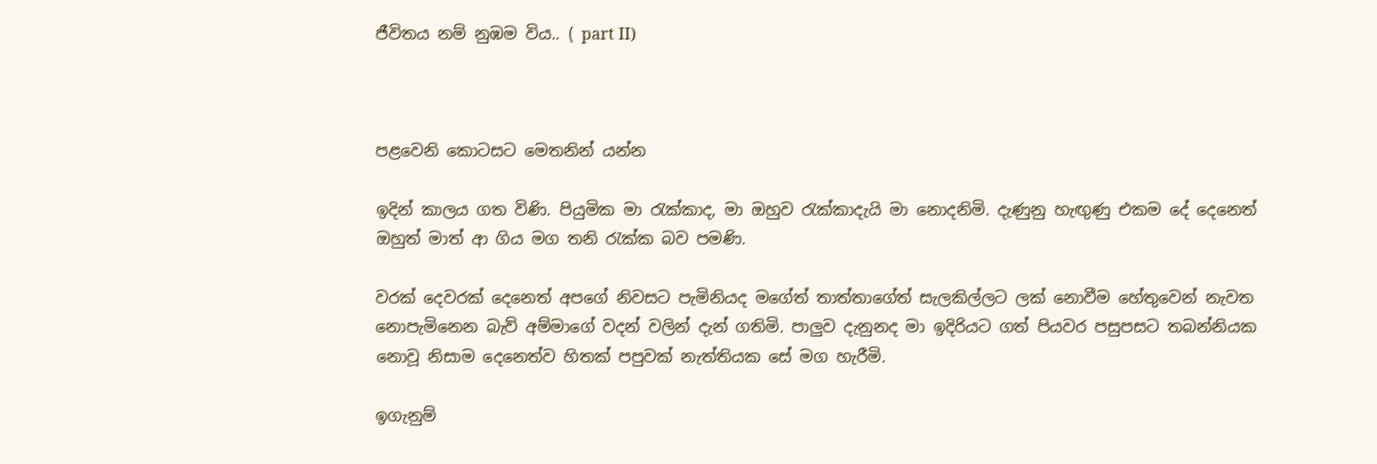ජීවිතය නම් නුඹම විය.. ( part II)



පළවෙනි කොටසට මෙතනින් යන්න

ඉදින් කාලය ගත විණි. පියුමික මා රැක්කාද, මා ඔහුව රැක්කාදැයි මා නොදනිමි. දැණුනු හැඟුණු එකම දේ දෙනෙත් ඔහුත් මාත් ආ ගිය මග තනි රැක්ක බව පමණි.

වරක් දෙවරක් දෙනෙත් අපගේ නිවසට පැමිනියද මගේත් තාත්තාගේත් සැලකිල්ලට ලක් නොවීම හේතුවෙන් නැවත නොපැමිනෙන බැව් අම්මාගේ වදන් වලින් දැන් ගතිමි. පාලුව දැනුනද මා ඉදිරියට ගත් පියවර පසුපසට තබන්නියක නොවූ නිසාම දෙනෙත්ව හිතක් පපුවක් නැත්තියක සේ මග හැරීමි.

ඉගැනුම්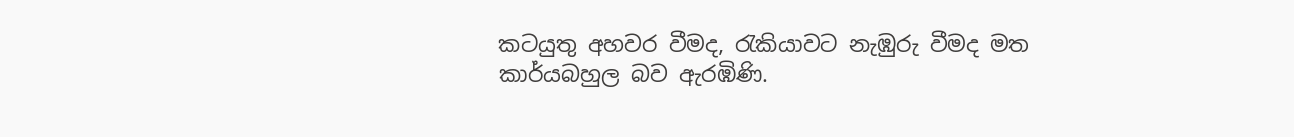කටයුතු අහවර වීමද, රැකියාවට නැඹුරු වීමද මත කාර්යබහුල බව ඇරඹිණි.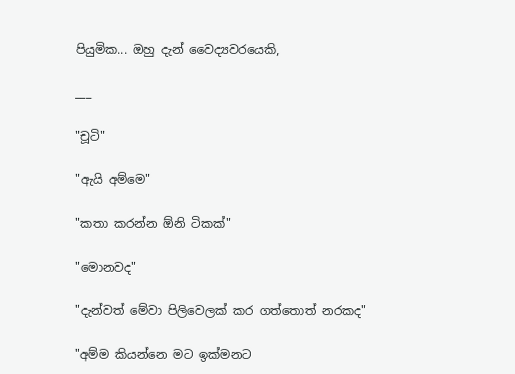පියුමික... ඔහු දැන් වෛද්‍යවරයෙකි,

___

"චූටි"

"ඇයි අම්මෙ"

"කතා කරන්න ඕනි ටිකක්"

"මොනවද"

"දැන්වත් මේවා පිලිවෙලක් කර ගත්තොත් නරකද"

"අම්ම කියන්නෙ මට ඉක්මනට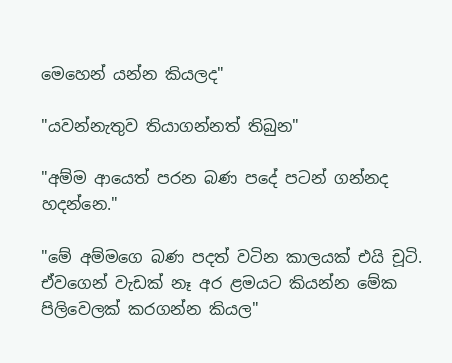මෙහෙන් යන්න කියලද"

"යවන්නැතුව තියාගන්නත් තිබුන"

"අම්ම ආයෙත් පරන බණ පදේ පටන් ගන්නද හදන්නෙ."

"මේ අම්මගෙ බණ පදත් වටින කාලයක් එයි චූටි. ඒවගෙන් වැඩක් නෑ අර ළමයට කියන්න මේක පිලිවෙලක් කරගන්න කියල"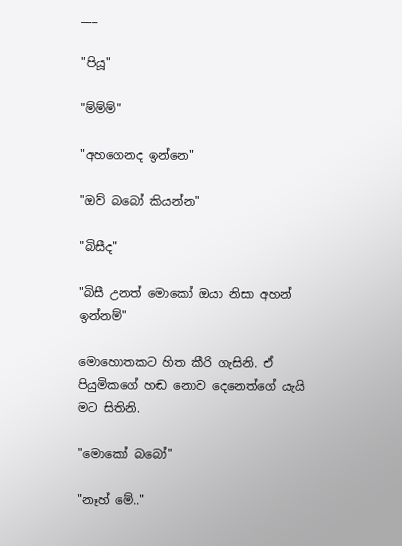___

"පියූ"

"ම්ම්ම්"

"අහගෙනද ඉන්නෙ"

"ඔව් බබෝ කියන්න"

"බිසීද"

"බිසී උනත් මොකෝ ඔයා නිසා අහන් ඉන්නම්"

මොහොතකට හිත කීරි ගැසිනි. ඒ පියුමිකගේ හඬ නොව දෙනෙත්ගේ යැයි මට සිතිනි.

"මොකෝ බබෝ"

"නෑහ් මේ.."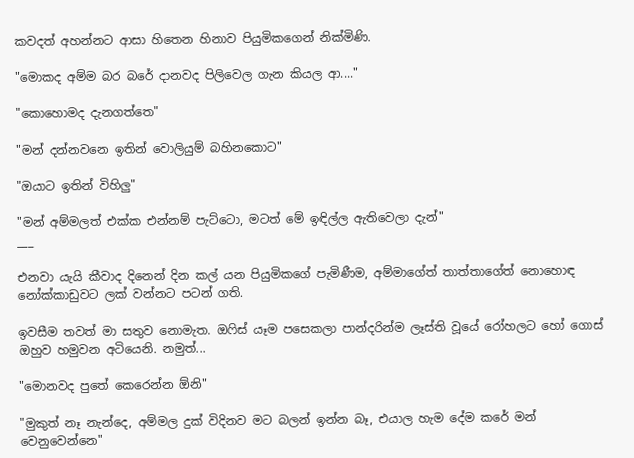කවදත් අහන්නට ආසා හිතෙන හිනාව පියුමිකගෙන් නික්මිණි.

"මොකද අම්ම බර බරේ දානවද පිලිවෙල ගැන කියල ආ...."

"කොහොමද දැනගත්තෙ"

"මන් දන්නවනෙ ඉතින් වොලියුම් බහිනකොට"

"ඔයාට ඉතින් විහිලු"

"මන් අම්මලත් එක්ක එන්නම් පැට්ටො, මටත් මේ ඉඳිල්ල ඇතිවෙලා දැන්"
___

එනවා යැයි කීවාද දිනෙන් දින කල් යන පියුමිකගේ පැමිණීම, අම්මාගේත් තාත්තාගේත් නොහොඳ නෝක්කාඩුවට ලක් වන්නට පටන් ගති.

ඉවසීම තවත් මා සතුව නොමැත. ඔෆිස් යෑම පසෙකලා පාන්දරින්ම ලෑස්ති වූයේ රෝහලට හෝ ගොස් ඔහුව හමුවන අටියෙනි. නමුත්...

"මොනවද පුතේ කෙරෙන්න ඕනි"

"මුකුත් නෑ නැන්දෙ, අම්මල දුක් විදිනව මට බලන් ඉන්න බෑ, එයාල හැම දේම කරේ මන් වෙනුවෙන්නෙ"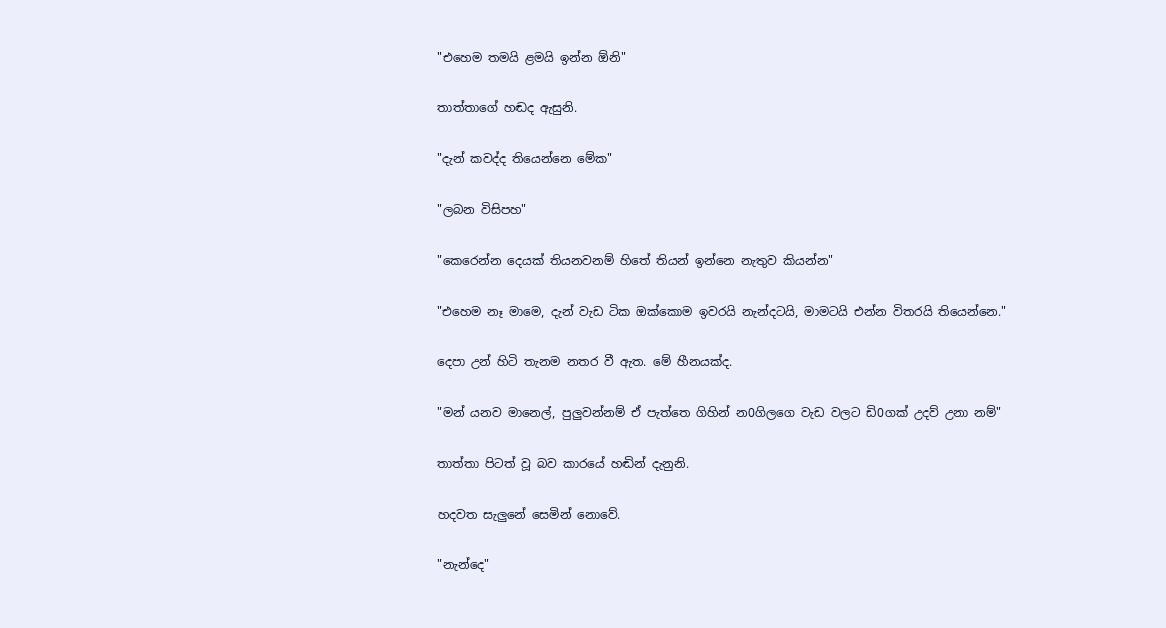"එහෙම තමයි ළමයි ඉන්න ඕනි"

තාත්තාගේ හඬද ඇසුනි.

"දැන් කවද්ද තියෙන්නෙ මේක"

"ලබන විසිපහ"

"කෙරෙන්න දෙයක් තියනවනම් හිතේ තියන් ඉන්නෙ නැතුව කියන්න"

"එහෙම නෑ මාමෙ, දැන් වැඩ ටික ඔක්කොම ඉවරයි නැන්දටයි, මාමටයි එන්න විතරයි තියෙන්නෙ."

දෙපා උන් හිටි තැනම නතර වී ඇත. මේ හීනයක්ද.

"මන් යනව මානෙල්, පුලුවන්නම් ඒ පැත්තෙ ගිහින් න0ගිලගෙ වැඩ වලට ඩි0ගක් උදව් උනා නම්"

තාත්තා පිටත් වූ බව කාරයේ හඬින් දැනුනි.

හදවත සැලුනේ සෙමින් නොවේ.

"නැන්දෙ"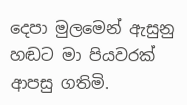දෙපා මුලමෙන් ඇසුනු හඬට මා පියවරක් ආපසු ගතිමි.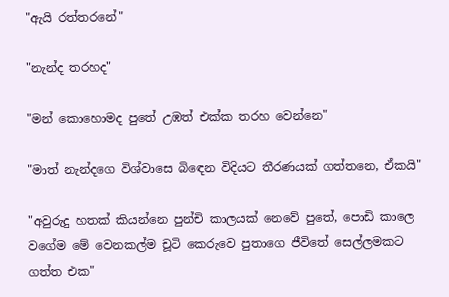"ඇයි රත්තරනේ"

"නැන්ද තරහද"

"මන් කොහොමද පුතේ උඹත් එක්ක තරහ වෙන්නෙ"

"මාත් නැන්දගෙ විශ්වාසෙ බිඳෙන විදියට තීරණයක් ගත්තනෙ, ඒකයි"

"අවුරුදු හතක් කියන්නෙ පුන්චි කාලයක් නෙවේ පුතේ, පොඩි කාලෙ වගේම මේ වෙනකල්ම චූටි කෙරුවෙ පුතාගෙ ජීවිතේ සෙල්ලමකට ගත්ත එක"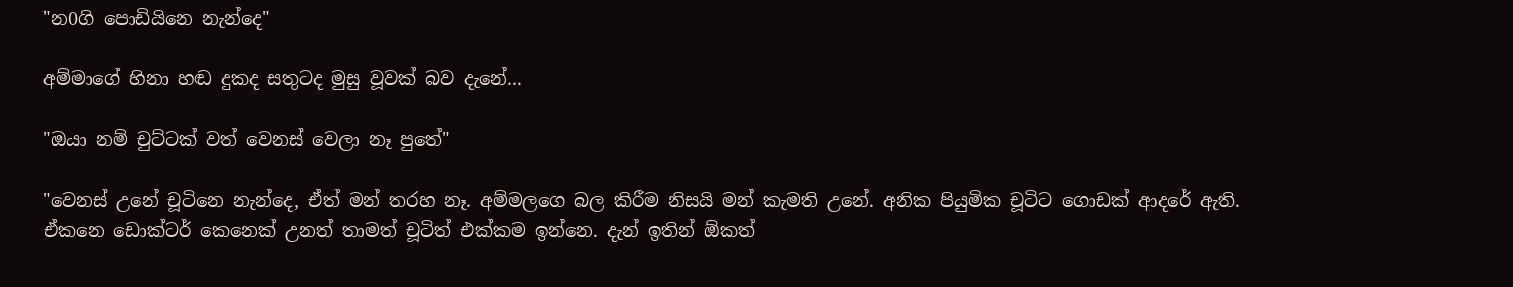"න0ගි පොඩියිනෙ නැන්දෙ"

අම්මාගේ හිනා හඬ දුකද සතුටද මුසු වූවක් බව දැනේ...

"ඔයා නම් චුට්ටක් වත් වෙනස් වෙලා නෑ පුතේ"

"වෙනස් උනේ චූටිනෙ නැන්දෙ, ඒත් මන් තරහ නෑ. අම්මලගෙ බල කිරීම නිසයි මන් කැමති උනේ. අනික පියුමික චූටිට ගොඩක් ආදරේ ඇති. ඒකනෙ ඩොක්ටර් කෙනෙක් උනත් තාමත් චූටිත් එක්කම ඉන්නෙ. දැන් ඉතින් ඕකත්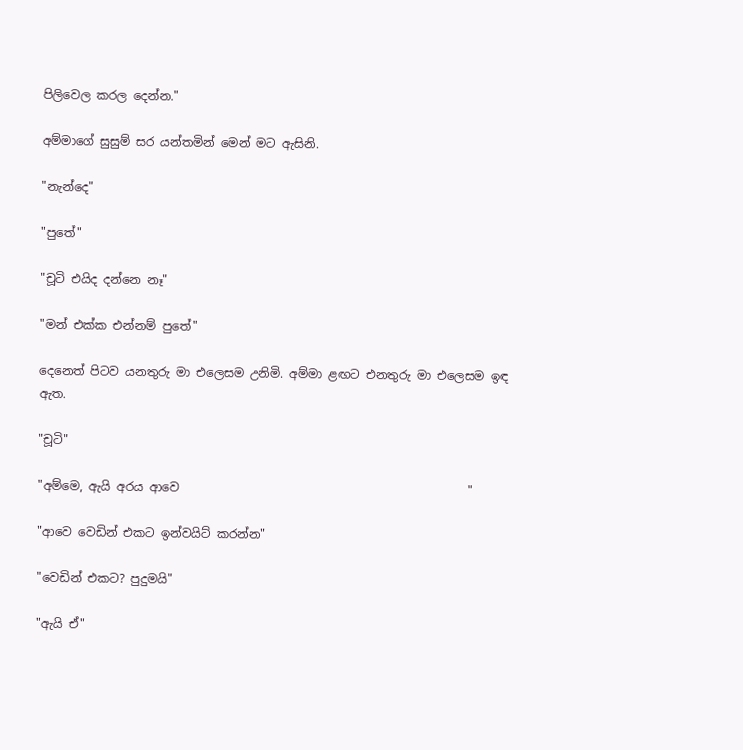පිලිවෙල කරල දෙන්න."

අම්මාගේ සුසුම් සර යන්තමින් මෙන් මට ඇසිනි.

"නැන්දෙ"

"පුතේ"

"චූටි එයිද දන්නෙ නෑ"

"මන් එක්ක එන්නම් පුතේ"

දෙනෙත් පිටව යනතුරු මා එලෙසම උනිමි. අම්මා ළඟට එනතුරු මා එලෙසම ඉඳ ඇත.

"චූටි"

"අම්මෙ, ඇයි අරය ආවෙ                                                "

"ආවෙ වෙඩින් එකට ඉන්වයිට් කරන්න"

"වෙඩින් එකට? පුදුමයි"

"ඇයි ඒ"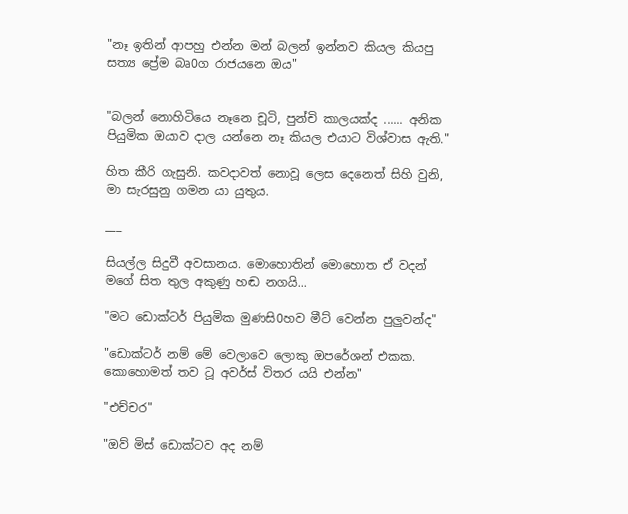"නෑ ඉතින් ආපහු එන්න මන් බලන් ඉන්නව කියල කියපු සත්‍ය ප්‍රේම බෘ0ග රාජයනෙ ඔය"


"බලන් නොහිටියෙ නෑනෙ චූටි, පුන්චි කාලයක්ද ...... අනික පියුමික ඔයාව දාල යන්නෙ නෑ කියල එයාට විශ්වාස ඇති."

හිත කීරි ගැසුනි. කවදාවත් නොවූ ලෙස දෙනෙත් සිහි වුනි, මා සැරසුනු ගමන යා යුතුය.

___

සියල්ල සිදුවී අවසානය. මොහොතින් මොහොත ඒ වදන් මගේ සිත තුල අකුණු හඬ නගයි...

"මට ඩොක්ටර් පියුමික මුණසි0හව මීට් වෙන්න පුලුවන්ද"

"ඩොක්ටර් නම් මේ වෙලාවෙ ලොකු ඔපරේශන් එකක. කොහොමත් තව ටූ අවර්ස් විතර යයි එන්න"

"එච්චර"

"ඔව් මිස් ඩොක්ටව අද නම්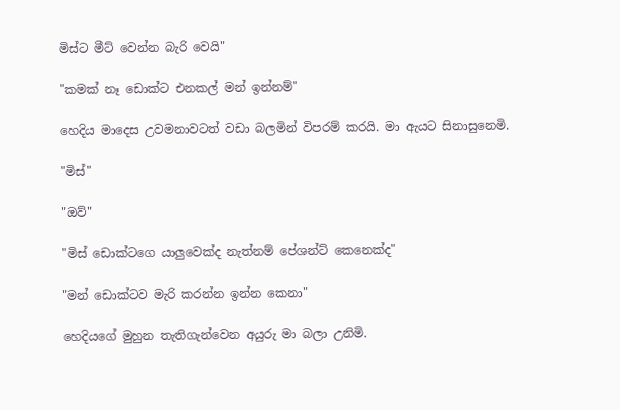මිස්ට මීට් වෙන්න බැරි වෙයි"

"කමක් නෑ ඩොක්ට එනකල් මන් ඉන්නම්"

හෙදිය මාදෙස උවමනාවටත් වඩා බලමින් විපරම් කරයි. මා ඇයට සිනාසුනෙමි.

"මිස්"

"ඔව්"

"මිස් ඩොක්ටගෙ යාලුවෙක්ද නැත්නම් පේශන්ට් කෙනෙක්ද"

"මන් ඩොක්ටව මැරි කරන්න ඉන්න කෙනා"

හෙදියගේ මුහුන තැතිගැන්වෙන අයුරු මා බලා උනිමි.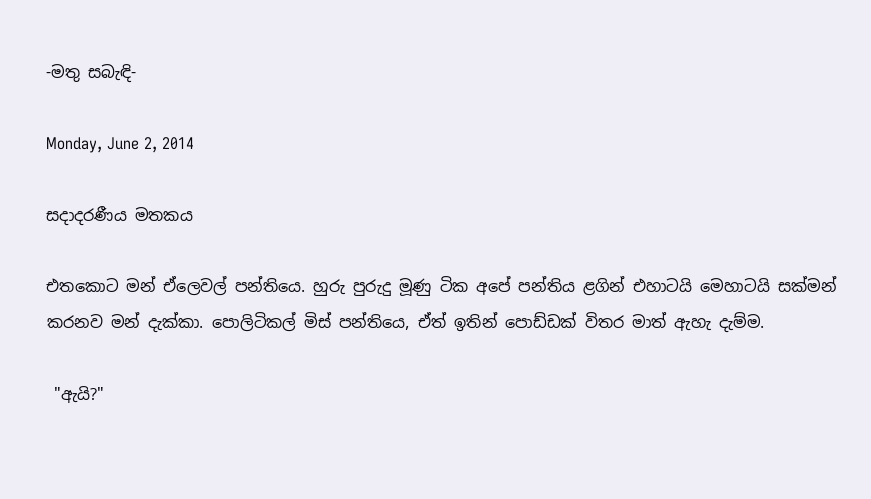-මතු සබැඳි-

Monday, June 2, 2014

සදාදරණීය මතකය

එතකොට මන් ඒලෙවල් පන්තියෙ. හුරු පුරුදු මූණු ටික අපේ පන්තිය ළගින් එහාටයි මෙහාටයි සක්මන් කරනව මන් දැක්කා. පොලිටිකල් මිස් පන්තියෙ, ඒත් ඉතින් පොඩ්ඩක් විතර මාත් ඇහැ දැම්ම.

 "ඇයි?"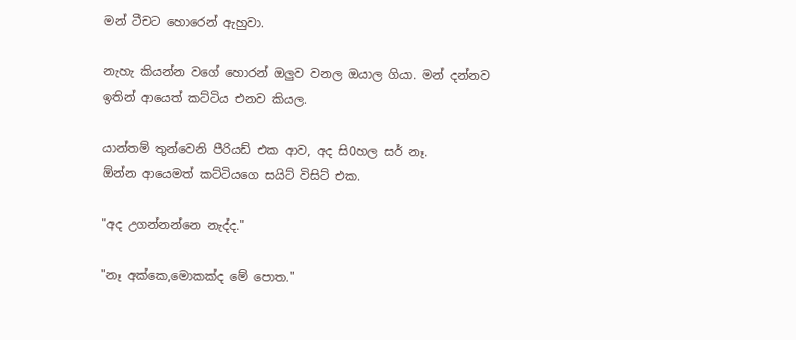මන් ටීචට හොරෙන් ඇහුවා.

නැහැ කියන්න වගේ හොරන් ඔලුව වනල ඔයාල ගියා. මන් දන්නව ඉතින් ආයෙත් කට්ටිය එනව කියල.

යාන්තම් තුන්වෙනි පීරියඩ් එක ආව, අද සි0හල සර් නෑ.
ඕන්න ආයෙමත් කට්ටියගෙ සයිට් විසිට් එක.

"අද උගන්නන්නෙ නැද්ද."

"නෑ අක්කෙ,මොකක්ද මේ පොත."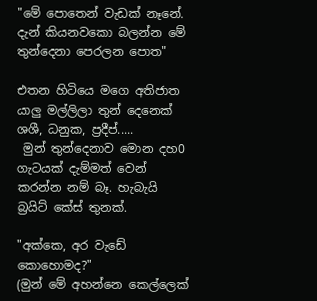"මේ පොතෙන් වැඩක් නෑනේ. දැන් කියනවකො බලන්න මේ තුන්දෙනා පෙරලන පොත"

එතන හිටියෙ මගෙ අතිජාත යාලු මල්ලිලා තුන් දෙනෙක් ශශී, ධනුක, ප්‍රදීප්.....
 මුන් තුන්දෙනාව මොන දහ0 ගැටයක් දැම්මත් වෙන් කරන්න නම් බෑ. හැබැයි බ්‍රයිට් කේස් තුනක්.

"අක්කෙ, අර වැඩේ කොහොමද?"
(මුන් මේ අහන්නෙ කෙල්ලෙක්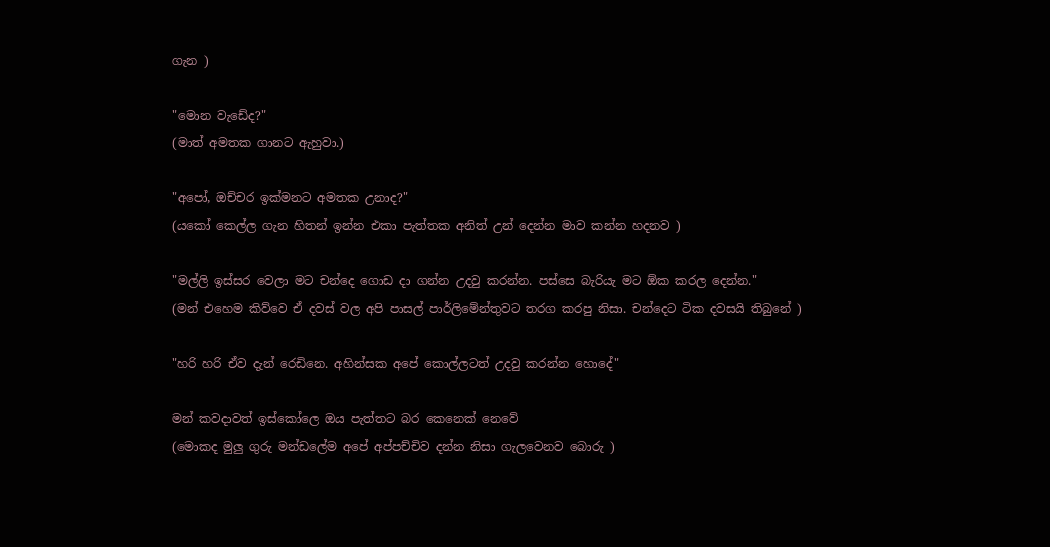ගැන )

"මොන වැඩේද?"
(මාත් අමතක ගානට ඇහුවා.)

"අපෝ, ඔච්චර ඉක්මනට අමතක උනාද?"
(යකෝ කෙල්ල ගැන හිතන් ඉන්න එකා පැත්තක අනිත් උන් දෙන්න මාව කන්න හදනව )

"මල්ලි ඉස්සර වෙලා මට චන්දෙ ගොඩ දා ගන්න උදවු කරන්න. පස්සෙ බැරියැ මට ඕක කරල දෙන්න."
(මන් එහෙම කිව්වෙ ඒ දවස් වල අපි පාසල් පාර්ලිමේන්තුවට තරග කරපු නිසා. චන්දෙට ටික දවසයි තිබුනේ )

"හරි හරි ඒව දැන් රෙඩිනෙ. අහින්සක අපේ කොල්ලටත් උදවු කරන්න හොදේ"

මන් කවදාවත් ඉස්කෝලෙ ඔය පැත්තට බර කෙනෙක් නෙවේ
(මොකද මුලු ගුරු මන්ඩලේම අපේ අප්පච්චිව දන්න නිසා ගැලවෙනව බොරු )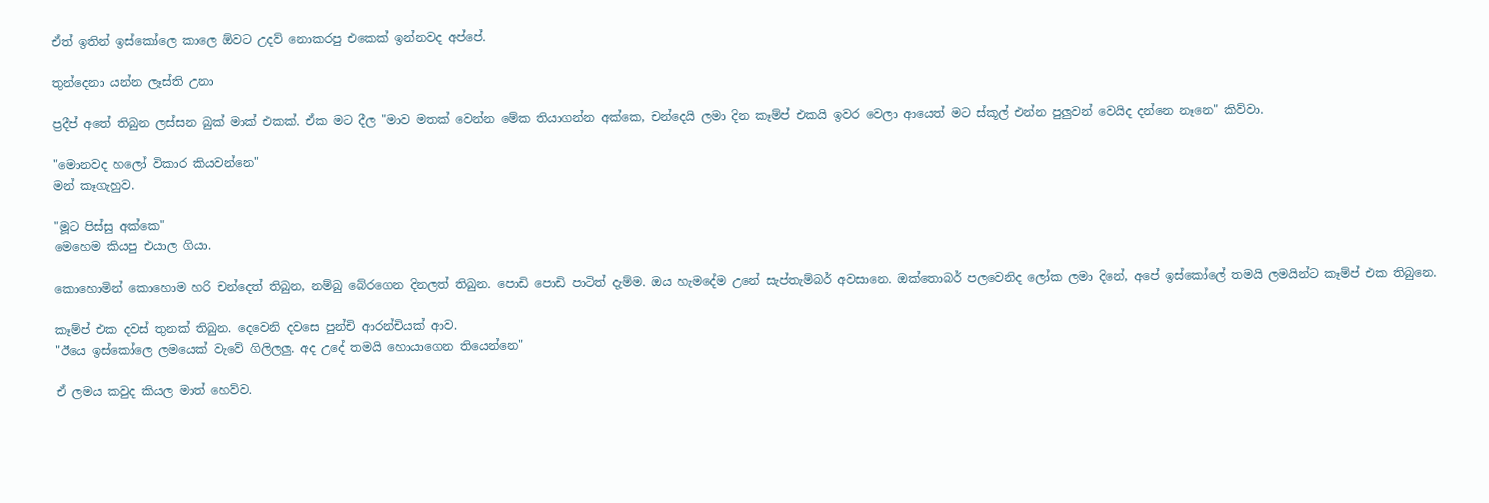ඒත් ඉතින් ඉස්කෝලෙ කාලෙ ඕවට උදව් නොකරපු එකෙක් ඉන්නවද අප්පේ.

තුන්දෙනා යන්න ලෑස්ති උනා

ප්‍රදීප් අතේ තිබුන ලස්සන බුක් මාක් එකක්. ඒක මට දීල "මාව මතක් වෙන්න මේක තියාගන්න අක්කෙ, චන්දෙයි ලමා දින කෑම්ප් එකයි ඉවර වෙලා ආයෙත් මට ස්කූල් එන්න පුලුවන් වෙයිද දන්නෙ නෑනෙ" කිව්වා.

"මොනවද හලෝ විකාර කියවන්නෙ"
මන් කෑගැහුව.

"මූට පිස්සු අක්කෙ"
මෙහෙම කියපු එයාල ගියා.

කොහොමින් කොහොම හරි චන්දෙත් තිබුන, නම්බු බේරගෙන දිනලත් තිබුන. පොඩි පොඩි පාටිත් දැම්ම. ඔය හැමදේම උනේ සැප්තැම්බර් අවසානෙ. ඔක්තොබර් පලවෙනිද ලෝක ලමා දිනේ, අපේ ඉස්කෝලේ තමයි ලමයින්ට කෑම්ප් එක තිබුනෙ.

කෑම්ප් එක දවස් තුනක් තිබුන. දෙවෙනි දවසෙ පුන්චි ආරන්චියක් ආව.
"ඊයෙ ඉස්කෝලෙ ලමයෙක් වැවේ ගිලිලලු. අද උදේ තමයි හොයාගෙන තියෙන්නෙ"

ඒ ලමය කවුද කියල මාත් හෙව්ව.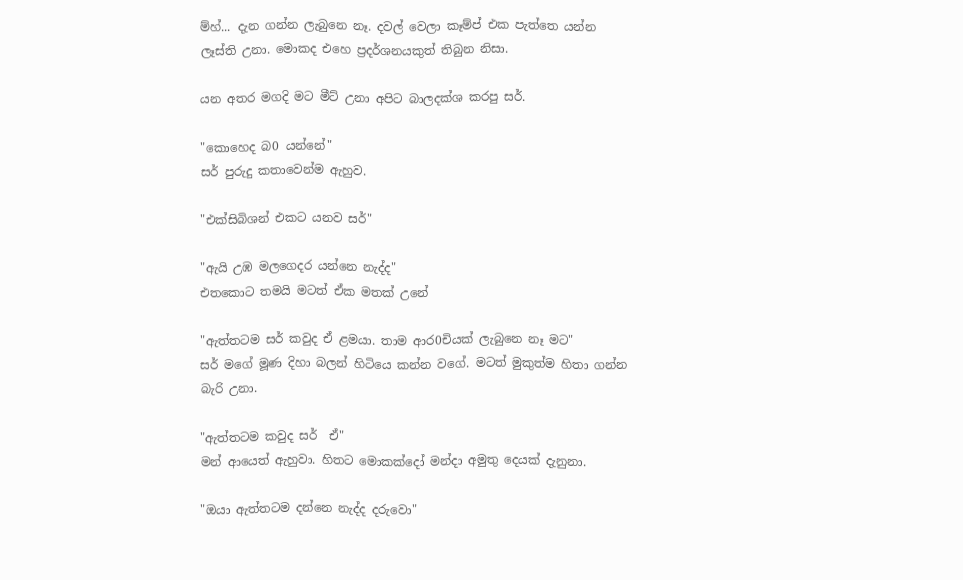ම්හ්... දැන ගන්න ලැබුනෙ නෑ. දවල් වෙලා කෑම්ප් එක පැත්තෙ යන්න ලෑස්ති උනා. මොකද එහෙ ප්‍රදර්ශනයකුත් තිබුන නිසා.

යන අතර මගදි මට මීට් උනා අපිට බාලදක්ශ කරපු සර්.

"කොහෙද බ0 යන්නේ"
සර් පුරුදු කතාවෙන්ම ඇහුව.

"එක්සිබිශන් එකට යනව සර්"

"ඇයි උඹ මලගෙදර යන්නෙ නැද්ද"
එතකොට තමයි මටත් ඒක මතක් උනේ

"ඇත්තටම සර් කවුද ඒ ළමයා. තාම ආර0චියක් ලැබුනෙ නෑ මට"
සර් මගේ මූණ දිහා බලන් හිටියෙ කන්න වගේ. මටත් මුකුත්ම හිතා ගන්න බැරි උනා.

"ඇත්තටම කවුද සර්  ඒ"
මන් ආයෙත් ඇහුවා. හිතට මොකක්දෝ මන්දා අමුතු දෙයක් දැනුනා.

"ඔයා ඇත්තටම දන්නෙ නැද්ද දරුවො"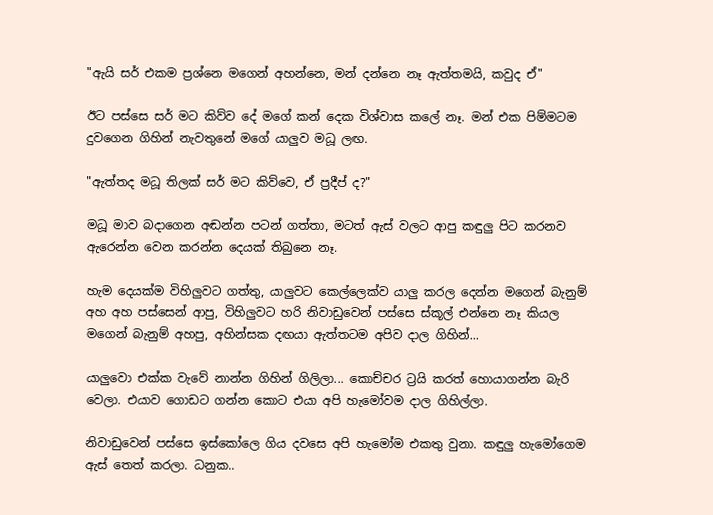"ඇයි සර් එකම ප්‍රශ්නෙ මගෙන් අහන්නෙ, මන් දන්නෙ නෑ ඇත්තමයි, කවුද ඒ"

ඊට පස්සෙ සර් මට කිව්ව දේ මගේ කන් දෙක විශ්වාස කලේ නෑ. මන් එක පිම්මටම දුවගෙන ගිහින් නැවතුනේ මගේ යාලුව මධූ ලඟ.

"ඇත්තද මධූ තිලක් සර් මට කිව්වෙ, ඒ ප්‍රදීප් ද?"

මධූ මාව බදාගෙන අඬන්න පටන් ගත්තා, මටත් ඇස් වලට ආපු කඳුලු පිට කරනව ඇරෙන්න වෙන කරන්න දෙයක් තිබුනෙ නෑ.

හැම දෙයක්ම විහිලුවට ගත්තු, යාලුවට කෙල්ලෙක්ව යාලු කරල දෙන්න මගෙන් බැනුම් අහ අහ පස්සෙන් ආපු, විහිලුවට හරි නිවාඩුවෙන් පස්සෙ ස්කූල් එන්නෙ නෑ කියල මගෙන් බැනුම් අහපු, අහින්සක දඟයා ඇත්තටම අපිව දාල ගිහින්...

යාලුවො එක්ක වැවේ නාන්න ගිහින් ගිලිලා... කොච්චර ට්‍රයි කරත් හොයාගන්න බැරි වෙලා. එයාව ගොඩට ගන්න කොට එයා අපි හැමෝවම දාල ගිහිල්ලා.

නිවාඩුවෙන් පස්සෙ ඉස්කෝලෙ ගිය දවසෙ අපි හැමෝම එකතු වුනා. කඳුලු හැමෝගෙම ඇස් තෙත් කරලා. ධනුක..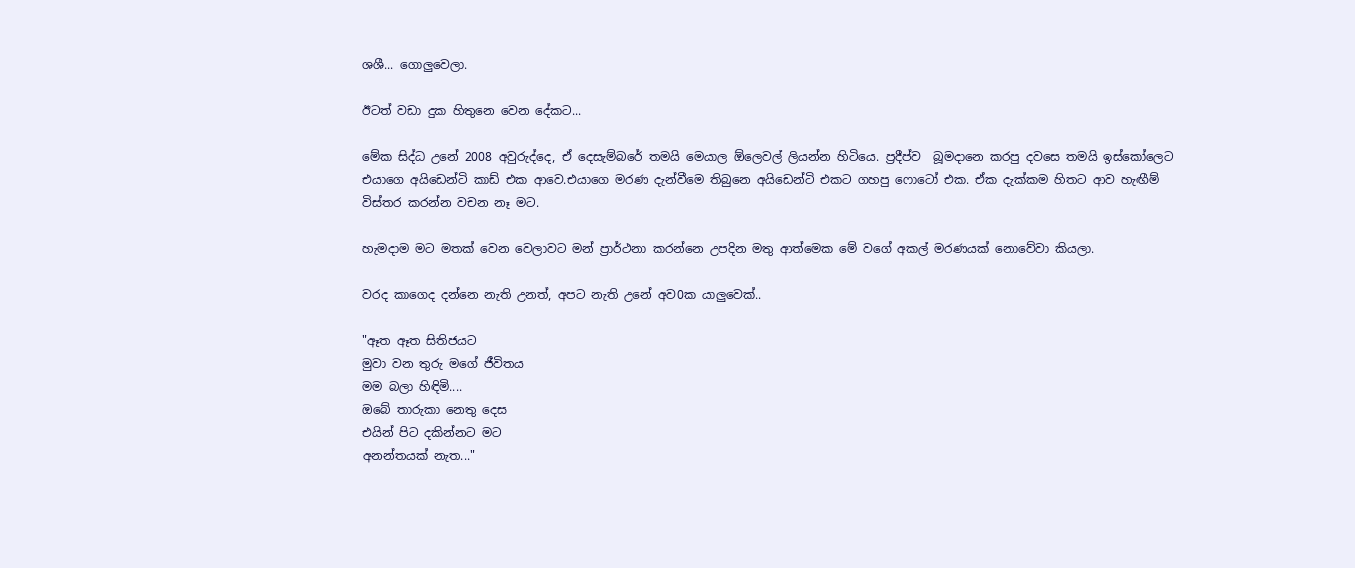ශශී... ගොලුවෙලා.

ඊටත් වඩා දුක හිතුනෙ වෙන දේකට...

මේක සිද්ධ උනේ 2008 අවුරුද්දෙ, ඒ දෙසැම්බරේ තමයි මෙයාල ඕලෙවල් ලියන්න හිටියෙ. ප්‍රදීප්ව  බූමදානෙ කරපු දවසෙ තමයි ඉස්කෝලෙට එයාගෙ අයිඩෙන්ටි කාඩ් එක ආවෙ.එයාගෙ මරණ දැන්වීමෙ තිබුනෙ අයිඩෙන්ටි එකට ගහපු ෆොටෝ එක. ඒක දැක්කම හිතට ආව හැඟීම් විස්තර කරන්න වචන නෑ මට.

හැමදාම මට මතක් වෙන වෙලාවට මන් ප්‍රාර්ථනා කරන්නෙ උපදින මතු ආත්මෙක මේ වගේ අකල් මරණයක් නොවේවා කියලා.

වරද කාගෙද දන්නෙ නැති උනත්, අපට නැති උනේ අව0ක යාලුවෙක්..

"ඈත ඈත සිතිජයට
මුවා වන තුරු මගේ ජීවිතය
මම බලා හිඳිමි....
ඔබේ තාරුකා නෙතු දෙස
එයින් පිට දකින්නට මට
අනන්තයක් නැත..."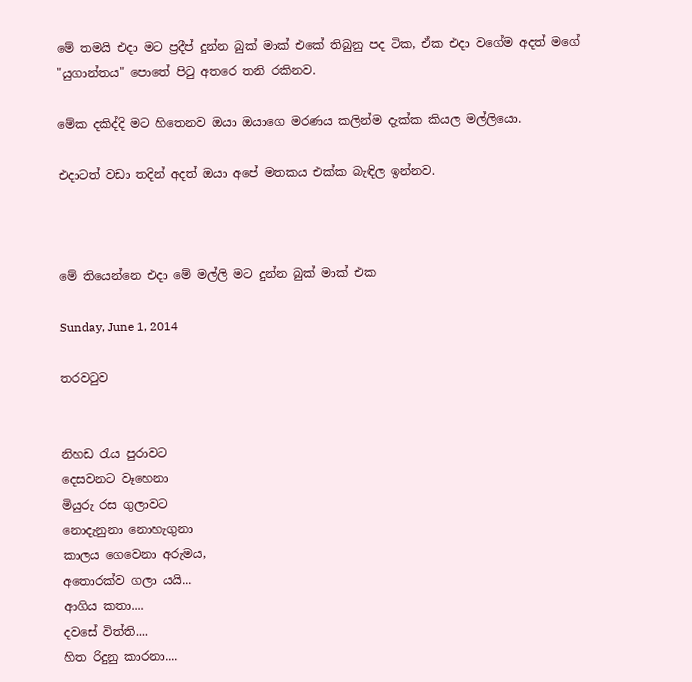මේ තමයි එදා මට ප්‍රදීප් දුන්න බුක් මාක් එකේ තිබුනු පද ටික, ඒක එදා වගේම අදත් මගේ "යුගාන්තය" පොතේ පිටු අතරෙ තනි රකිනව.

මේක දකිද්දි මට හිතෙනව ඔයා ඔයාගෙ මරණය කලින්ම දැක්ක කියල මල්ලියො.

එදාටත් වඩා තදින් අදත් ඔයා අපේ මතකය එක්ක බැඳිල ඉන්නව.



මේ තියෙන්නෙ එදා මේ මල්ලි මට දුන්න බුක් මාක් එක

Sunday, June 1, 2014

තරවටුව


නිහඩ රැය පුරාවට
දෙසවනට වෑහෙනා
මියුරු රස ගුලාවට
නොදැනුනා නොහැගුනා
කාලය ගෙවෙනා අරුමය,
අතොරක්ව ගලා යයි...
ආගිය කතා....
දවසේ විත්ති....
හිත රිදුනු කාරනා....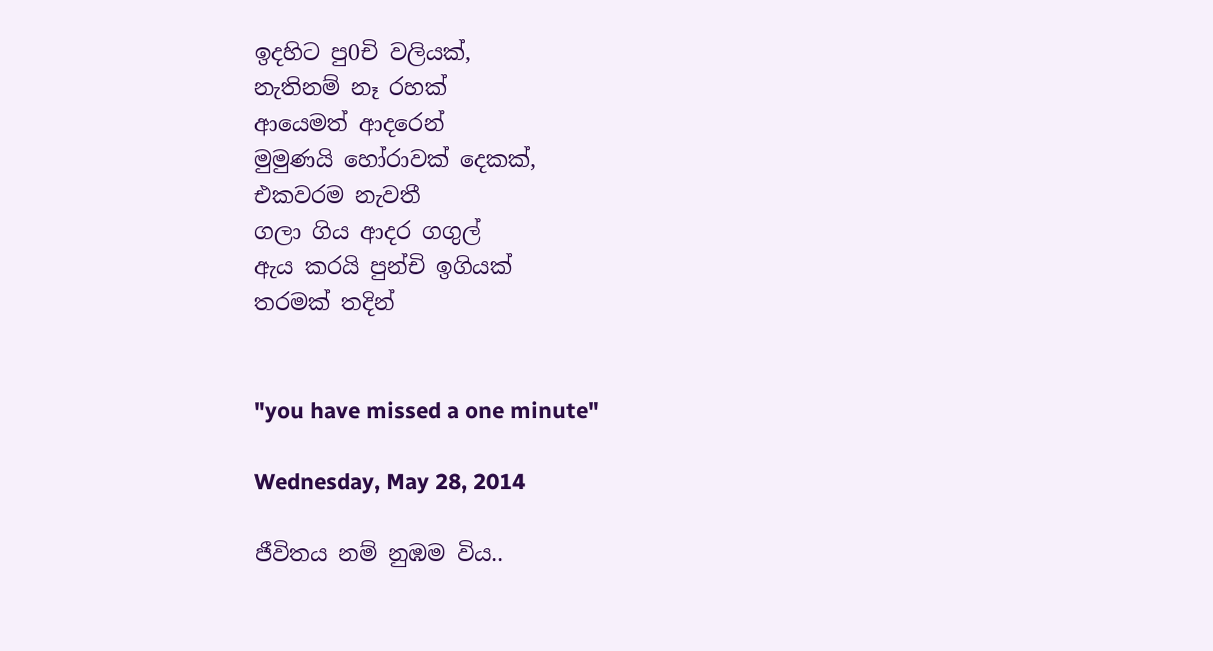ඉදහිට පු0චි වලියක්,
නැතිනම් නෑ රහක්
ආයෙමත් ආදරෙන්
මුමුණයි හෝරාවක් දෙකක්,
එකවරම නැවතී
ගලා ගිය ආදර ගගුල්
ඇය කරයි පුන්චි ඉගියක්
තරමක් තදින්


"you have missed a one minute"

Wednesday, May 28, 2014

ජීවිතය නම් නුඹම විය..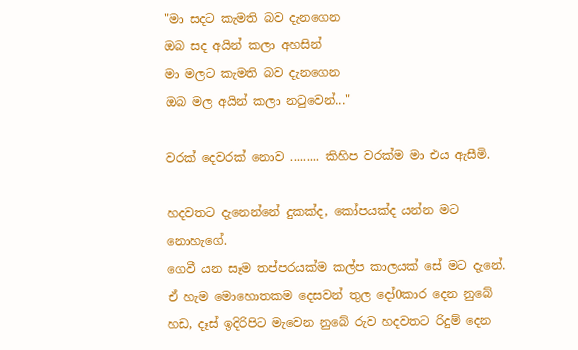"මා සදට කැමති බව දැනගෙන
ඔබ සද අයින් කලා අහසින්
මා මලට කැමති බව දැනගෙන
ඔබ මල අයින් කලා නටුවෙන්..."

වරක් දෙවරක් නොව ......... කිහිප වරක්ම මා එය ඇසීමි.

හදවතට දැනෙන්නේ දුකක්ද, කෝපයක්ද යන්න මට නොහැගේ.
ගෙවී යන සෑම තප්පරයක්ම කල්ප කාලයක් සේ මට දැනේ.
ඒ හැම මොහොතකම දෙසවන් තුල දෝ0කාර දෙන නුබේ හඩ, දෑස් ඉදිරිපිට මැවෙන නුබේ රුව හදවතට රිදුම් දෙන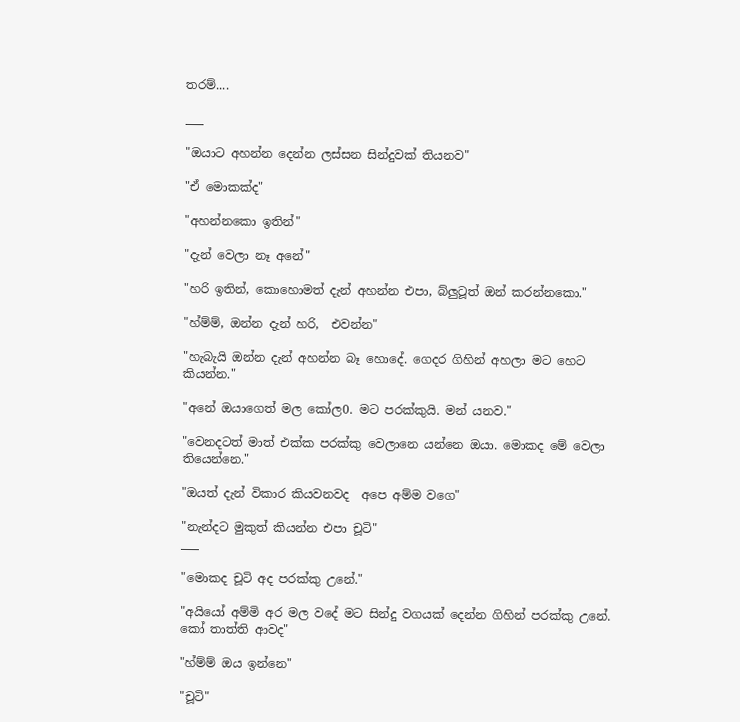තරම්....

___

"ඔයාට අහන්න දෙන්න ලස්සන සින්දුවක් තියනව"

"ඒ මොකක්ද"

"අහන්නකො ඉතින්"

"දැන් වෙලා නෑ අනේ"

"හරි ඉතින්, කොහොමත් දැන් අහන්න එපා, බ්ලුටූත් ඔන් කරන්නකො."

"හ්ම්ම්, ඔන්න දැන් හරි,  එවන්න"

"හැබැයි ඔන්න දැන් අහන්න බෑ හොදේ. ගෙදර ගිහින් අහලා මට හෙට කියන්න."

"අනේ ඔයාගෙත් මල කෝල0. මට පරක්කුයි. මන් යනව."

"වෙනදටත් මාත් එක්ක පරක්කු වෙලානෙ යන්නෙ ඔයා. මොකද මේ වෙලා තියෙන්නෙ."

"ඔයත් දැන් විකාර කියවනවද  අපෙ අම්ම වගෙ"

"නැන්දට මුකුත් කියන්න එපා චූටි"
___

"මොකද චූටි අද පරක්කු උනේ."

"අයියෝ අම්මි අර මල වදේ මට සින්දු වගයක් දෙන්න ගිහින් පරක්කු උනේ. කෝ තාත්ති ආවද"

"හ්ම්ම් ඔය ඉන්නෙ"

"චූටි"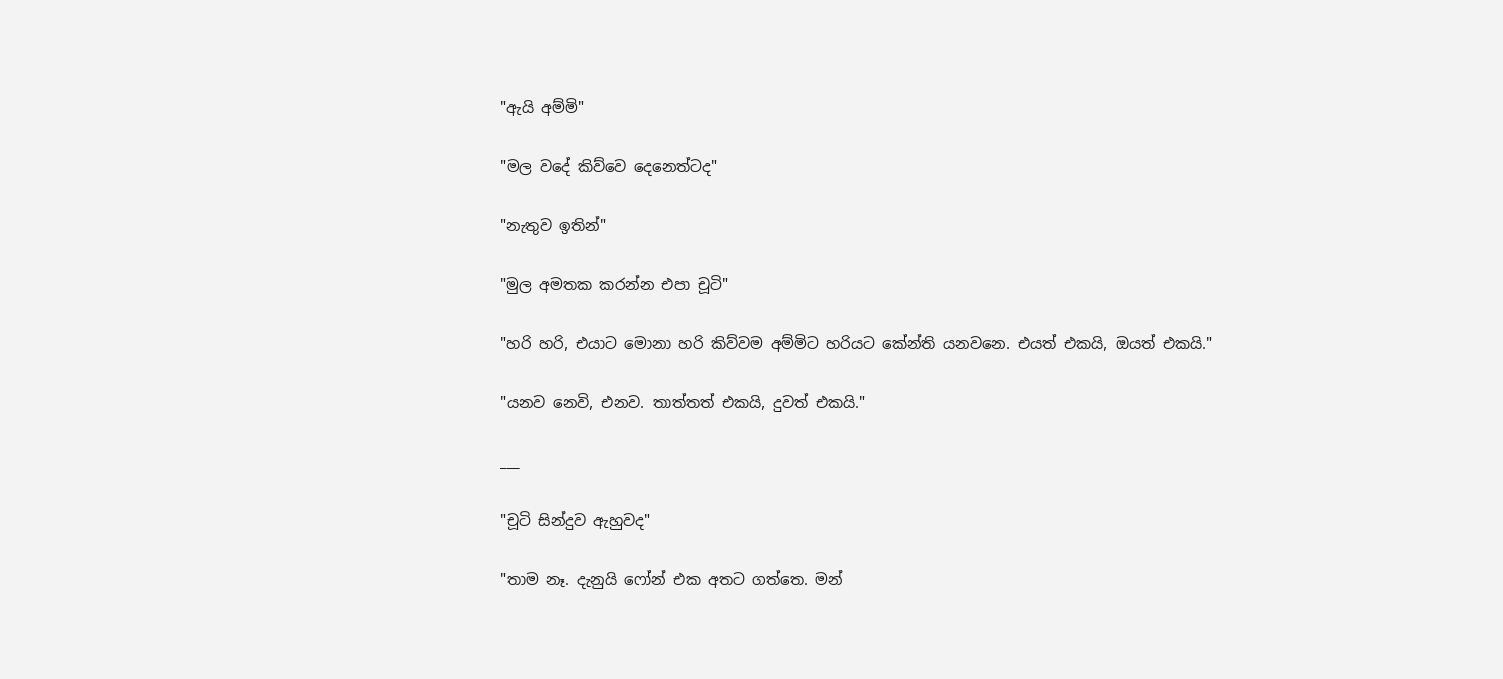"ඇයි අම්මි"

"මල වදේ කිව්වෙ දෙනෙත්ටද"

"නැතුව ඉතින්"

"මුල අමතක කරන්න එපා චූටි"

"හරි හරි, එයාට මොනා හරි කිව්වම අම්මිට හරියට කේන්ති යනවනෙ. එයත් එකයි, ඔයත් එකයි."

"යනව නෙවි, එනව. තාත්තත් එකයි, දුවත් එකයි."

___

"චූටි සින්දුව ඇහුවද"

"තාම නෑ. දැනුයි ෆෝන් එක අතට ගත්තෙ. මන්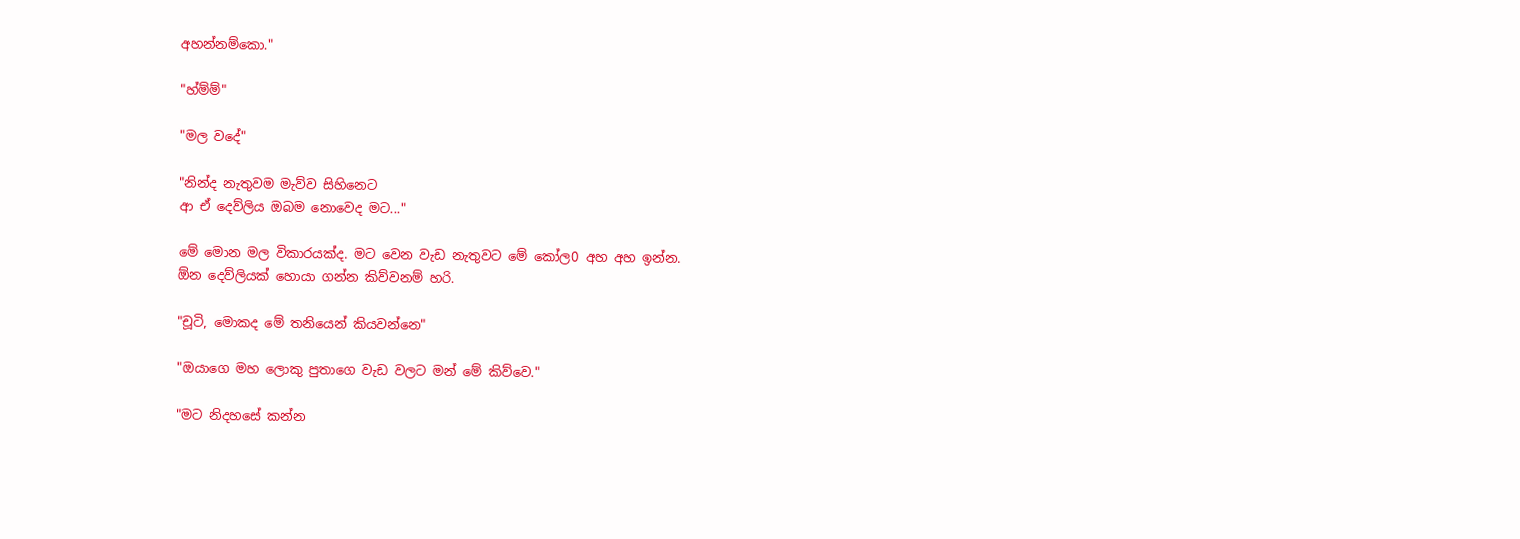අහන්නම්කො."

"හ්ම්ම්"

"මල වදේ"

"නින්ද නැතුවම මැව්ව සිහිනෙට
ආ ඒ දෙව්ලිය ඔබම නොවෙද මට..."

මේ මොන මල විකාරයක්ද. මට වෙන වැඩ නැතුවට මේ කෝල0 අහ අහ ඉන්න.
ඕන දෙව්ලියක් හොයා ගන්න කිව්වනම් හරි.

"චූටි, මොකද මේ තනියෙන් කියවන්නෙ"

"ඔයාගෙ මහ ලොකු පුතාගෙ වැඩ වලට මන් මේ කිව්වෙ."

"මට නිදහසේ කන්න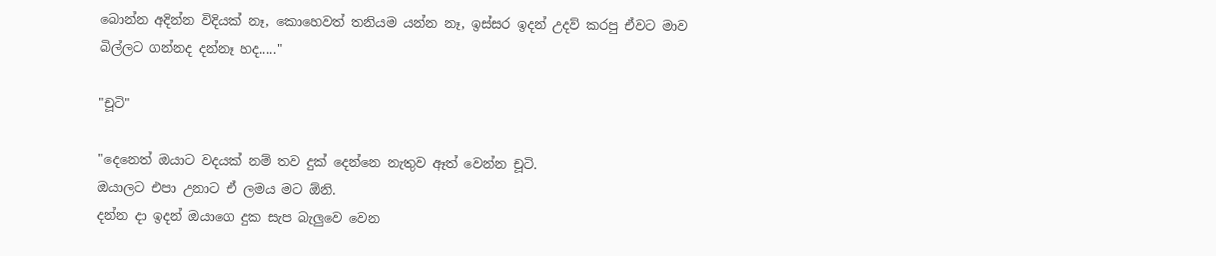බොන්න අදින්න විදියක් නෑ, කොහෙවත් තනියම යන්න නෑ, ඉස්සර ඉදන් උදව් කරපු ඒවට මාව බිල්ලට ගන්නද දන්නෑ හද....."

"චූටි"

"දෙනෙත් ඔයාට වදයක් නම් තව දුක් දෙන්නෙ නැතුව ඈත් වෙන්න චූටි.
ඔයාලට එපා උනාට ඒ ලමය මට ඕනි.
දන්න දා ඉදන් ඔයාගෙ දුක සැප බැලුවෙ වෙන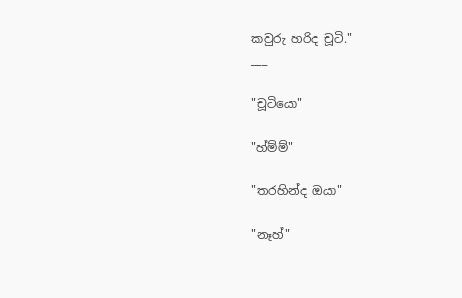කවුරු හරිද චූටි."
___

"චූටියො"

"හ්ම්ම්"

"තරහින්ද ඔයා"

"නෑහ්"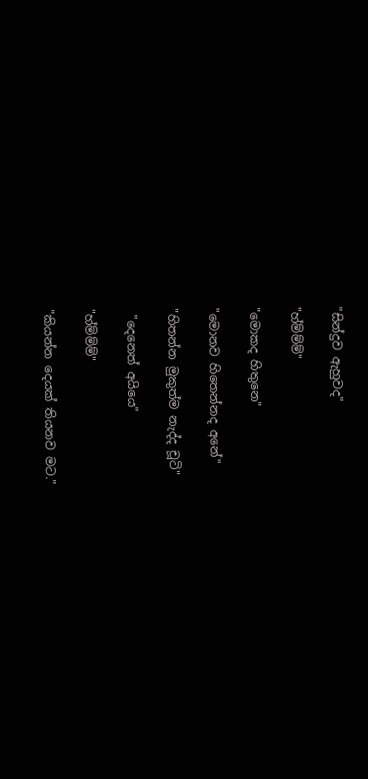"සින්දුව ඇහුවද"

"හ්ම්ම්ම්"

"මොකද හිතුනෙ"

"මොනව හිතෙන්නද අනේ"

"හිතන්න මුකුත්ම නැද්ද චූටි"

 "දෙනෙත් අයියෙ"

"හ්ම්ම්ම්"

"කියන්න දෙයක් තියනව මට."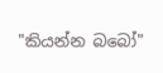"කියන්න බබෝ"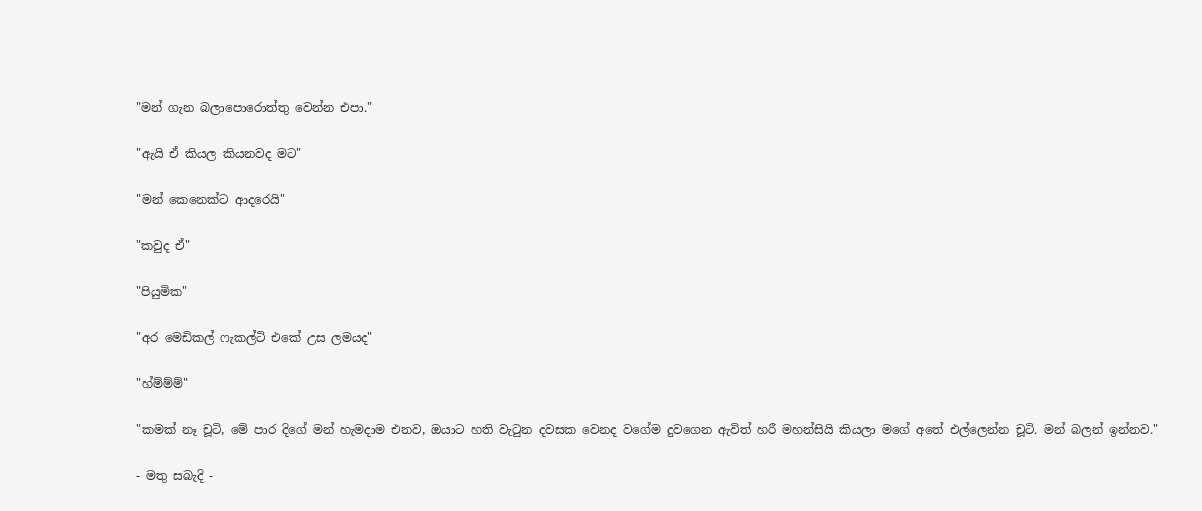"මන් ගැන බලාපොරොත්තු වෙන්න එපා."

"ඇයි ඒ කියල කියනවද මට"

"මන් කෙනෙක්ට ආදරෙයි"

"කවුද ඒ"

"පියුමික"

"අර මෙඩිකල් ෆැකල්ටි එකේ උස ලමයද"

"හ්ම්ම්ම්"

"කමක් නෑ චූටි, මේ පාර දිගේ මන් හැමදාම එනව, ඔයාට හති වැටුන දවසක වෙනද වගේම දුවගෙන ඇවිත් හරී මහන්සියි කියලා මගේ අතේ එල්ලෙන්න චූටි. මන් බලන් ඉන්නව."

- මතු සබැදි -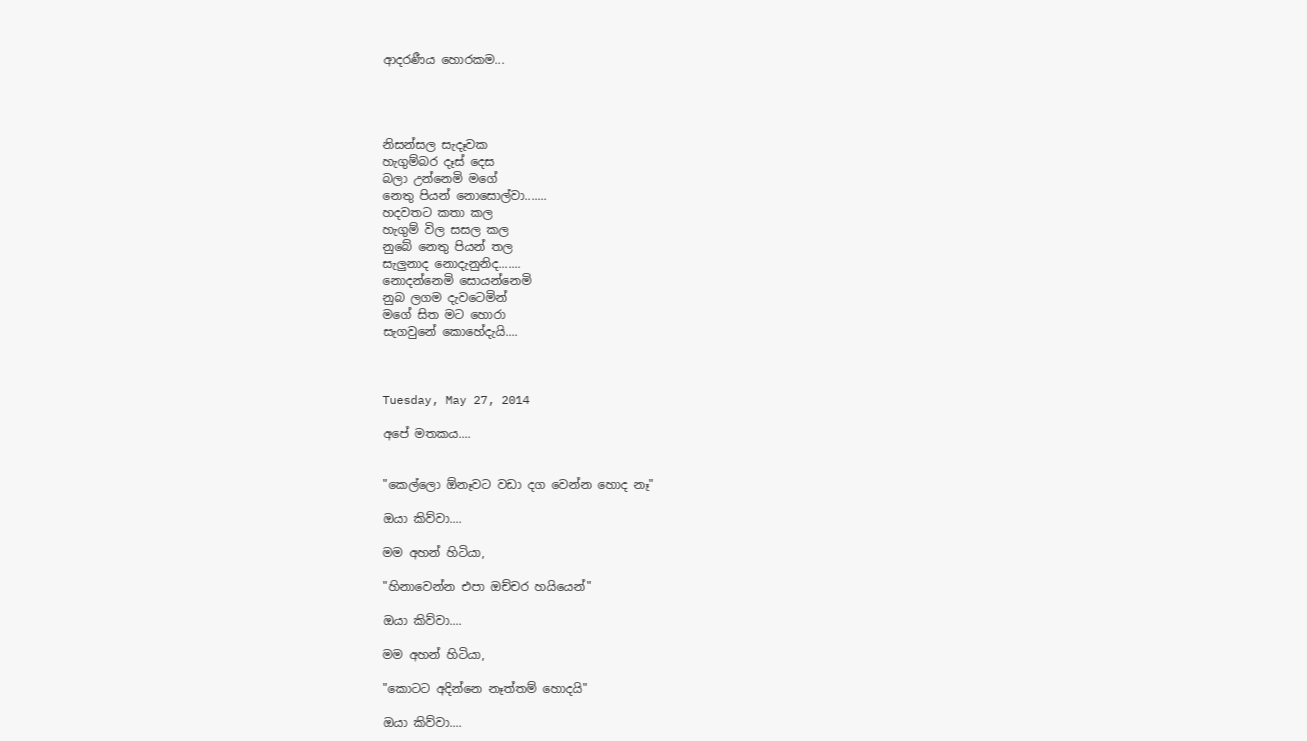ආදරණීය හොරකම...




නිසන්සල සැදෑවක
හැගුම්බර දෑස් දෙස
බලා උන්නෙමි මගේ
නෙතු පියන් නොසොල්වා.......
හදවතට කතා කල
හැගුම් විල සසල කල
නුබේ නෙතු පියන් තල
සැලුනාද නොදැනුනිද.......
නොදන්නෙමි සොයන්නෙමි
නුබ ලගම දැවටෙමින්
මගේ සිත මට හොරා
සැගවුනේ කොහේදැයි....



Tuesday, May 27, 2014

අපේ මතකය....


"කෙල්ලො ඕනෑවට වඩා දග වෙන්න හොද නෑ"

ඔයා කිව්වා....

මම අහන් හිටියා,

"හිනාවෙන්න එපා ඔච්චර හයියෙන්"

ඔයා කිව්වා....

මම අහන් හිටියා,

"කොටට අදින්නෙ නෑත්තම් හොදයි"

ඔයා කිව්වා....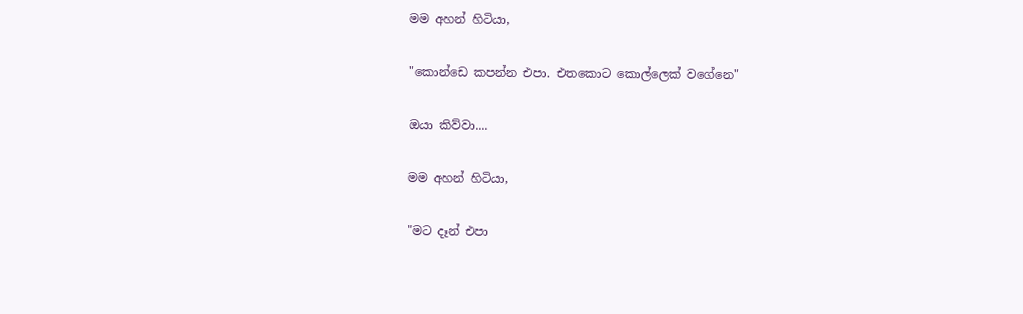මම අහන් හිටියා,

"කොන්ඩෙ කපන්න එපා. එතකොට කොල්ලෙක් වගේනෙ"

ඔයා කිව්වා....

මම අහන් හිටියා,

"මට දෑන් එපා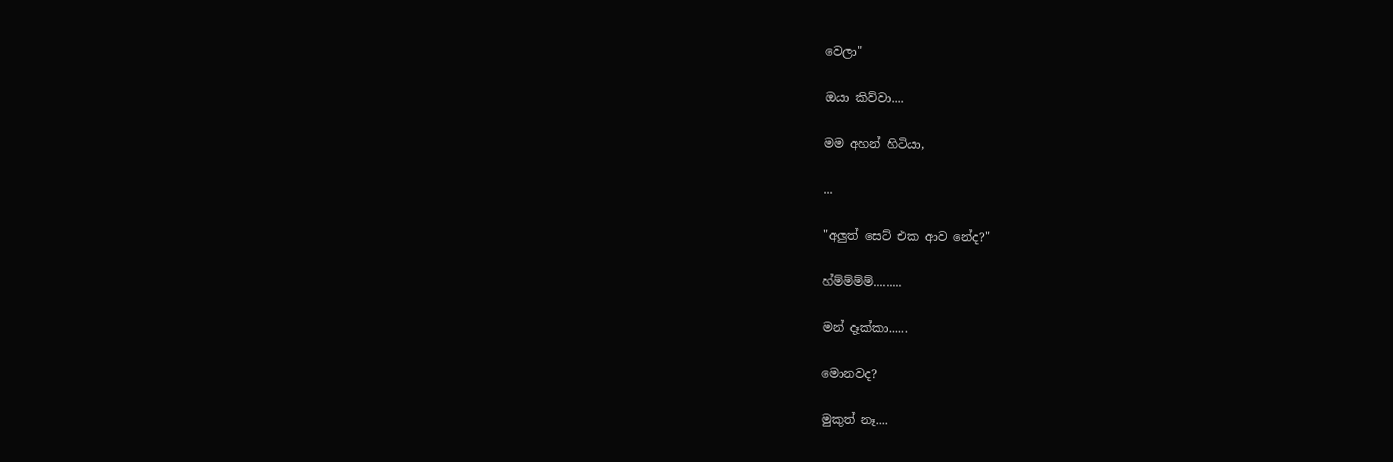වෙලා"

ඔයා කිව්වා....

මම අහන් හිටියා,

...

"අලුත් සෙට් එක ආව නේද?"

හ්ම්ම්ම්ම්.........

මන් දෑක්කා......

මොනවද?

මුකුත් නෑ....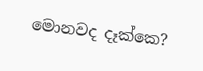මොනවද දෑක්කෙ?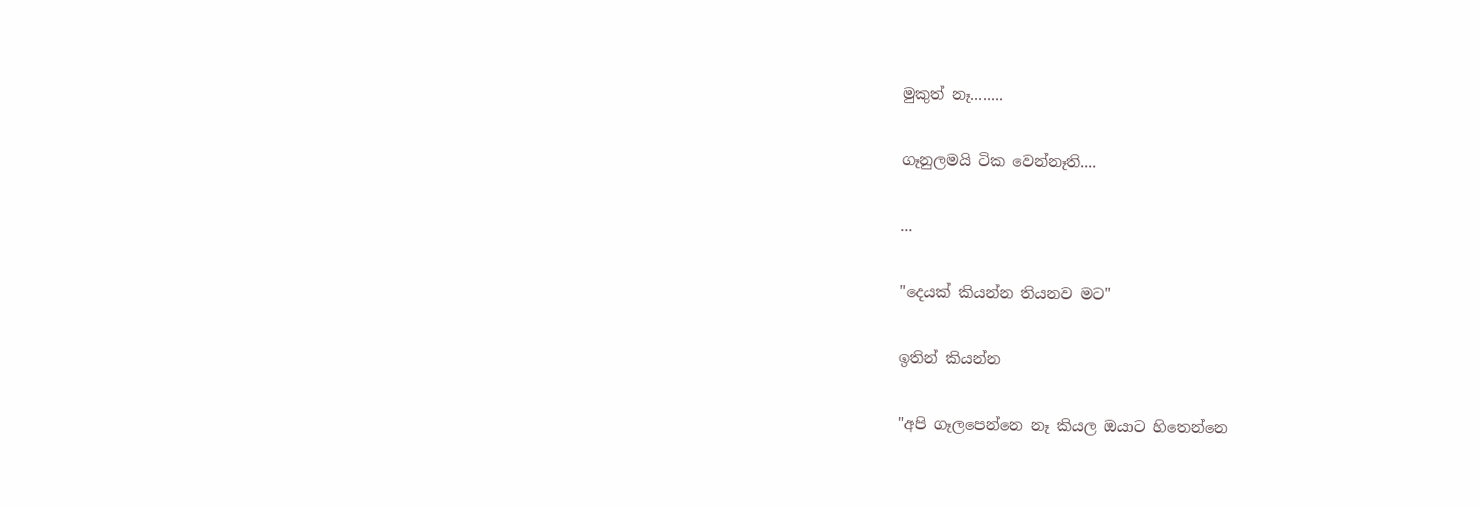මුකුත් නෑ........

ගෑනුලමයි ටික වෙන්නෑති....

...

"දෙයක් කියන්න තියනව මට"

ඉතින් කියන්න

"අපි ගෑලපෙන්නෙ නෑ කියල ඔයාට හිතෙන්නෙ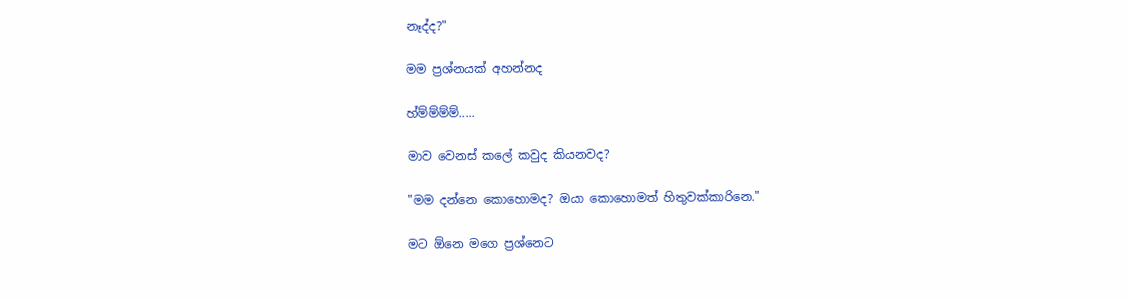නෑද්ද?"

මම ප්‍රශ්නයක් අහන්නද

හ්ම්ම්ම්ම්.....

මාව වෙනස් කලේ කවුද කියනවද?

"මම දන්නෙ කොහොමද? ඔයා කොහොමත් හිතුවක්කාරිනෙ."

මට ඕනෙ මගෙ ප්‍රශ්නෙට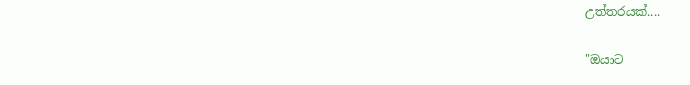උත්තරයක්....

"ඔයාට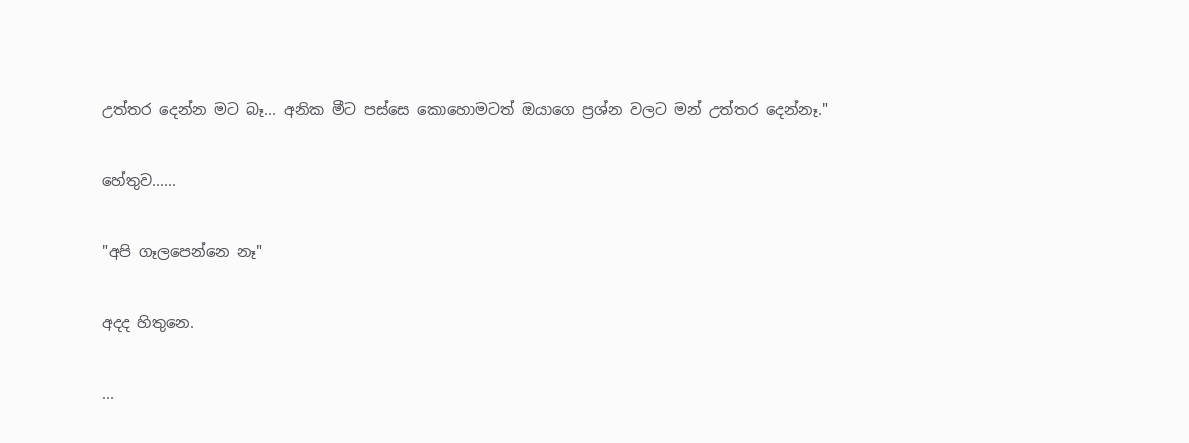උත්තර දෙන්න මට බෑ... අනික මීට පස්සෙ කොහොමටත් ඔයාගෙ ප්‍රශ්න වලට මන් උත්තර දෙන්නෑ."

හේතුව......

"අපි ගෑලපෙන්නෙ නෑ"

අදද හිතුනෙ.

...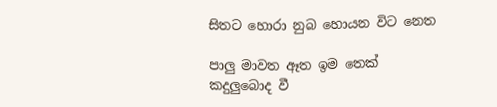සිතට හොරා නුබ හොයන විට නෙත

පාලු මාවත ඈත ඉම තෙක්
කදුලුබොද වී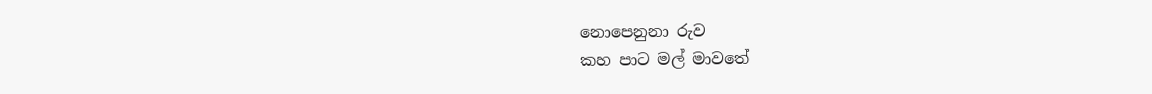නොපෙනුනා රුව
කහ පාට මල් මාවතේ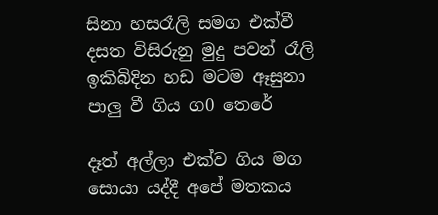සිනා හසරෑලි සමග එක්වී
දසත විසිරුනු මුදු පවන් රෑලි
ඉකිබිදින හඩ මටම ඈසුනා
පාලු වී ගිය ග0 තෙරේ

දෑත් අල්ලා එක්ව ගිය මග
සොයා යද්දී අපේ මතකය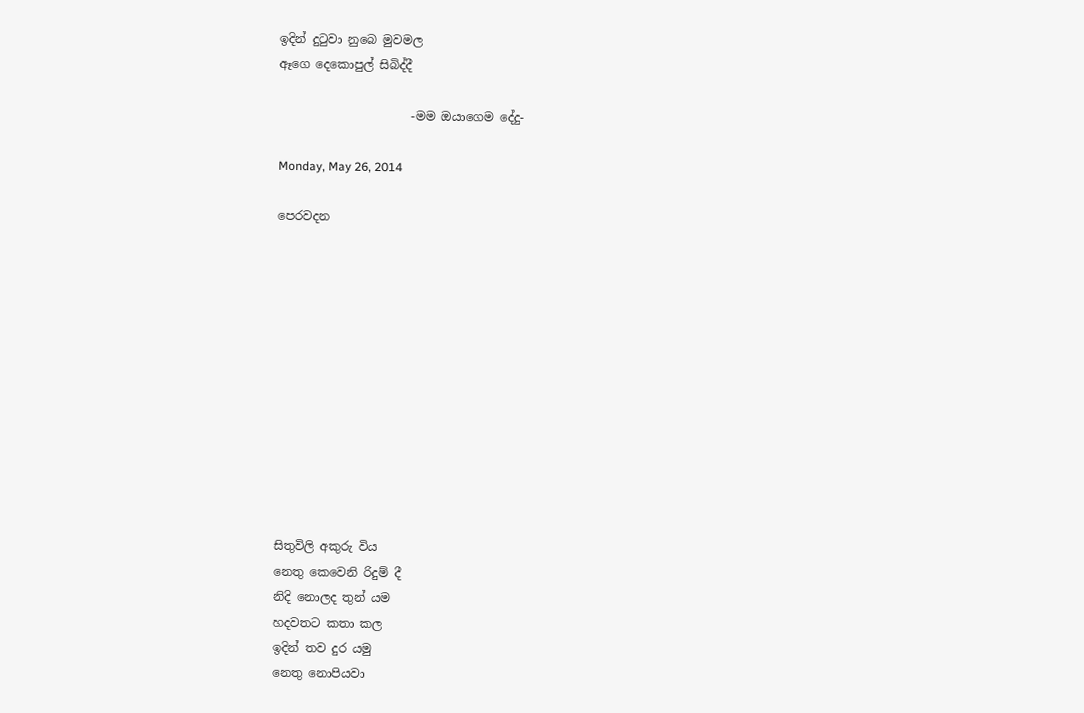ඉදින් දුටුවා නුබෙ මුවමල
ඈගෙ දෙකොපුල් සිබිද්දී

                      -මම ඔයාගෙම දේදු-

Monday, May 26, 2014

පෙරවදන












සිතුවිලි අකුරු විය
නෙතු කෙවෙනි රිදුම් දී
නිදි නොලද තුන් යම
හදවතට කතා කල
ඉදින් තව දුර යමු
නෙතු නොපියවා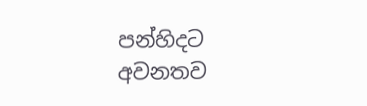පන්හිදට අවනතව